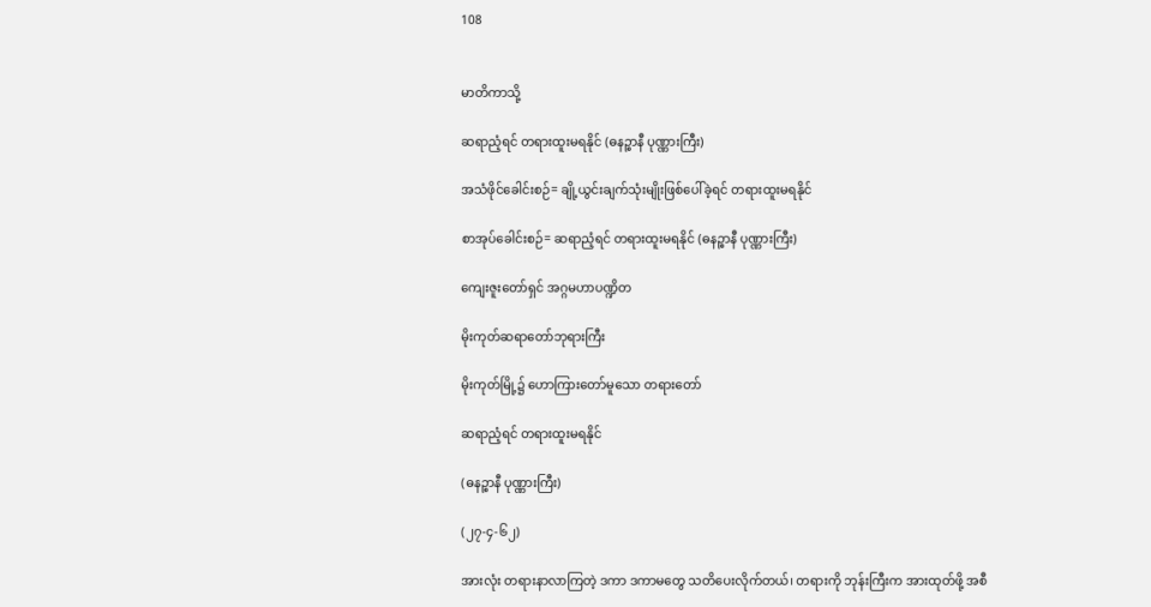108


မာတိကာသို့

ဆရာညံ့ရင် တရားထူးမရနိုင် (ဓနဉ္စာနီ ပုဏ္ဏားကြီး)

အသံဖိုင်ခေါင်းစဉ်= ချို့ယွင်းချက်သုံးမျိုးဖြစ်ပေါ်ခဲ့ရင် တရားထူးမရနိုင်

စာအုပ်ခေါင်းစဉ်= ဆရာညံ့ရင် တရားထူးမရနိုင် (ဓနဉ္စာနီ ပုဏ္ဏားကြီး)

ကျေးဇူးတော်ရှင် အဂ္ဂမဟာပဏ္ဍိတ

မိုးကုတ်ဆရာတော်ဘုရားကြီး

မိုးကုတ်မြို့၌ ဟောကြားတော်မူသော တရားတော်

ဆရာညံ့ရင် တရားထူးမရနိုင်

(ဓနဉ္စာနီ ပုဏ္ဏားကြီး)

(၂၇-၄-၆၂)

အားလုံး တရားနာလာကြတဲ့ ဒကာ ဒကာမတွေ သတိပေးလိုက်တယ်၊ တရားကို ဘုန်းကြီးက အားထုတ်ဖို့ အစီ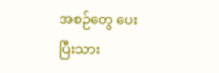အစဉ်တွေ ပေးပြီးသား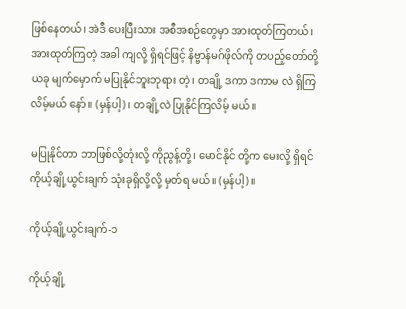ဖြစ်နေတယ်၊ အဲဒီ ပေးပြီးသား အစီအစဉ်တွေမှာ အားထုတ်ကြတယ်၊ အားထုတ်ကြတဲ့ အခါ ကျလို့ ရှိရင်ဖြင့် နိဗ္ဗာန်မဂ်ဖိုလ်ကို တပည့်တော်တို့ ယခု မျက်မှောက် မပြုနိုင်ဘူးဘုရား တဲ့၊ တချို့ ဒကာ ဒကာမ လဲ ရှိကြလိမ့်မယ် နော်။ (မှန်ပါ့)၊ တချို့လဲ ပြုနိုင်ကြလိမ့် မယ်။

မပြုနိုင်တာ ဘာဖြစ်လို့တုံးလို့ ကိုညွန့်တို့၊ မောင်နိုင် တို့က မေးလို့ ရှိရင် ကိုယ့်ချို့ယွင်းချက် သုံးခုရှိလို့လို့ မှတ်ရ မယ်။ (မှန်ပါ့)။

ကိုယ့်ချို့ယွင်းချက်-၁

ကိုယ့်ချို့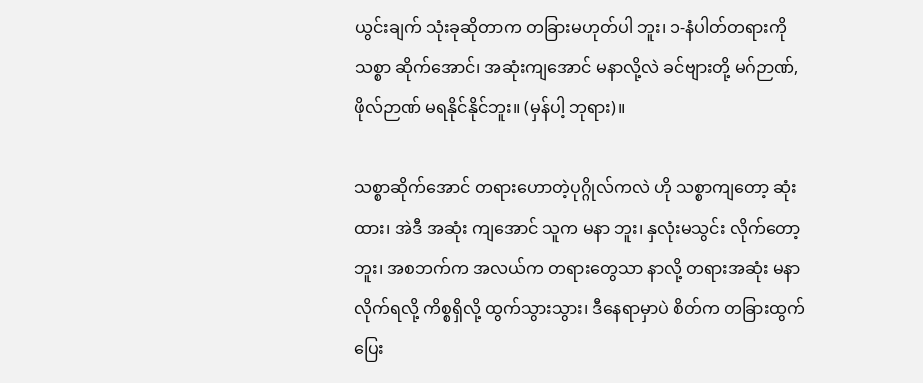ယွင်းချက် သုံးခုဆိုတာက တခြားမဟုတ်ပါ ဘူး၊ ၁-နံပါတ်တရားကို သစ္စာ ဆိုက်အောင်၊ အဆုံးကျအောင် မနာလို့လဲ ခင်ဗျားတို့ မဂ်ဉာဏ်,ဖိုလ်ဉာဏ် မရနိုင်နိုင်ဘူး။ (မှန်ပါ့ ဘုရား)။

သစ္စာဆိုက်အောင် တရားဟောတဲ့ပုဂ္ဂိုလ်ကလဲ ဟို သစ္စာကျတော့ ဆုံးထား၊ အဲဒီ အဆုံး ကျအောင် သူက မနာ ဘူး၊ နှလုံးမသွင်း လိုက်တော့ဘူး၊ အစဘက်က အလယ်က တရားတွေသာ နာလို့ တရားအဆုံး မနာလိုက်ရလို့ ကိစ္စရှိလို့ ထွက်သွားသွား၊ ဒီနေရာမှာပဲ စိတ်က တခြားထွက်ပြေး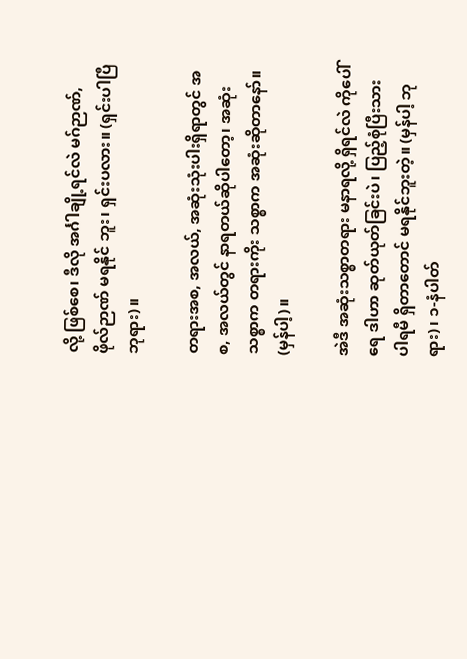လို့ ဖြစ်စေ၊ ဒီလို အင်္ဂါချို့ရင်လဲ မဂ်ဉာဏ်, ဖိုလ်ဉာဏ် မရနိုင် ဘူး၊ ရှင်းပလား။ (ရှင်းပါပြီ ဘုရား)။

တရားအစ, အလယ်, အဆုံးသုံးပါးရှိရာတွင် အစ, အလယ်တွင် နာရတယ်ဆိုပါတော့၊ အဆုံးသစ္စာက တရားကိုး သစ္စာက အဆုံးဆိုတာနော်။ (မှန်ပါ့)။

အဲဒီ အဆုံးသစ္စာတရား မနာရလို့ ရှိရင်လဲ ကိုပေါ် ရေ ဒါဟာ ဆုတ်ယုတ်ခြင်းပဲ၊ ပြည့်စုံပြီးသား ပါရမီ ရှိတာတောင် မရနိုင်ဘူးတဲ့။ (မှန်ပါ့ ဘုရား)၊ ၁-နံပါတ်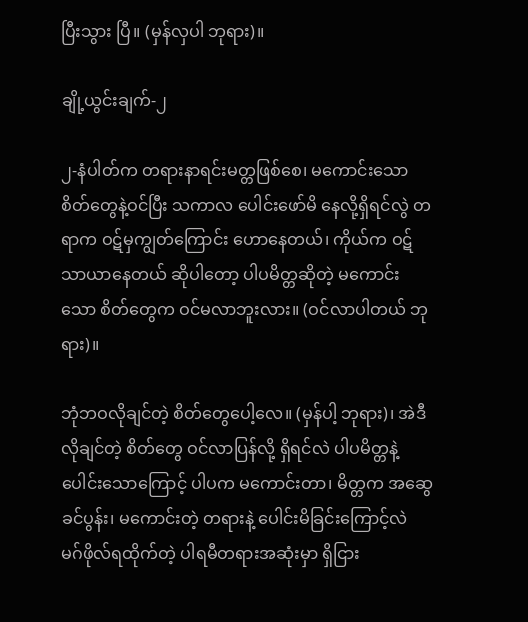ပြီးသွား ပြီ။ (မှန်လှပါ ဘုရား)။

ချို့ယွင်းချက်-၂

၂-နံပါတ်က တရားနာရင်းမတ္တဖြစ်စေ၊ မကောင်းသော စိတ်တွေနဲ့ဝင်ပြီး သကာလ ပေါင်းဖော်မိ နေလို့ရှိရင်လွဲ တရာက ဝဋ်မှကျွတ်ကြောင်း ဟောနေတယ်၊ ကိုယ်က ဝဋ်သာယာနေတယ် ဆိုပါတော့ ပါပမိတ္တဆိုတဲ့ မကောင်းသော စိတ်တွေက ဝင်မလာဘူးလား။ (ဝင်လာပါတယ် ဘုရား)။

ဘုံဘဝလိုချင်တဲ့ စိတ်တွေပေါ့လေ။ (မှန်ပါ့ ဘုရား)၊ အဲဒီ လိုချင်တဲ့ စိတ်တွေ ဝင်လာပြန်လို့ ရှိရင်လဲ ပါပမိတ္တနဲ့ ပေါင်းသောကြောင့် ပါပက မကောင်းတာ၊ မိတ္တက အဆွေ ခင်ပွန်း၊ မကောင်းတဲ့ တရားနဲ့ ပေါင်းမိခြင်းကြောင့်လဲ မဂ်ဖိုလ်ရထိုက်တဲ့ ပါရမီတရားအဆုံးမှာ ရှိငြား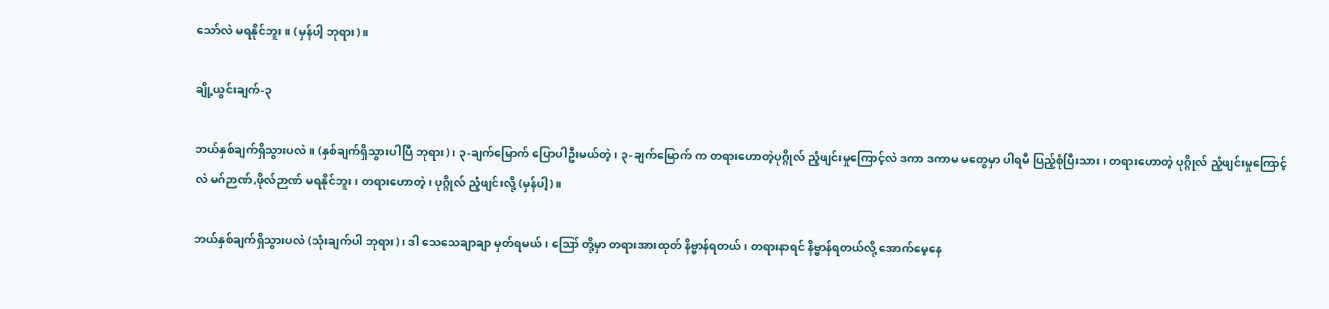သော်လဲ မရနိုင်ဘူး။ (မှန်ပါ့ ဘုရား)။

ချို့ယွင်းချက်-၃

ဘယ်နှစ်ချက်ရှိသွားပလဲ။ (နှစ်ချက်ရှိသွားပါပြီ ဘုရား)၊ ၃-ချက်မြောက် ပြောပါဦးမယ်တဲ့၊ ၃-ချက်မြောက် က တရားဟောတဲ့ပုဂ္ဂိုလ် ညံ့ဖျင်းမှုကြောင့်လဲ ဒကာ ဒကာမ မတွေမှာ ပါရမီ ပြည့်စုံပြီးသား၊ တရားဟောတဲ့ ပုဂ္ဂိုလ် ညံ့ဖျင်းမှုကြောင့်လဲ မဂ်ဉာဏ်,ဖိုလ်ဉာဏ် မရနိုင်ဘူး၊ တရားဟောတဲ့ ၊ ပုဂ္ဂိုလ် ညံ့ဖျင်းလို့ (မှန်ပါ့)။

ဘယ်နှစ်ချက်ရှိသွားပလဲ (သုံးချက်ပါ ဘုရား)၊ ဒါ သေသေချာချာ မှတ်ရမယ်၊ ဪ တို့မှာ တရားအားထုတ် နိဗ္ဗာန်ရတယ်၊ တရားနာရင် နိဗ္ဗာန်ရတယ်လို့ အောက်မေ့နေ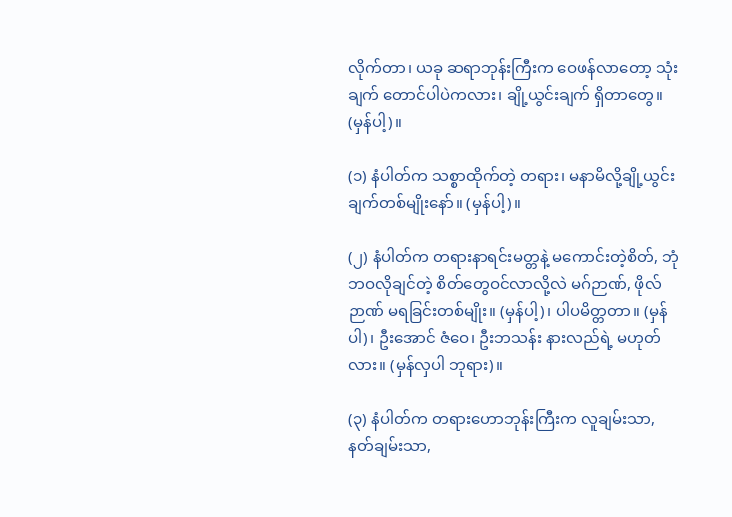လိုက်တာ၊ ယခု ဆရာဘုန်းကြီးက ဝေဖန်လာတော့ သုံးချက် တောင်ပါပဲကလား၊ ချို့ယွင်းချက် ရှိတာတွေ။ (မှန်ပါ့)။

(၁) နံပါတ်က သစ္စာထိုက်တဲ့ တရား၊ မနာမိလို့ချို့ယွင်းချက်တစ်မျိုးနော်။ (မှန်ပါ့)။

(၂) နံပါတ်က တရားနာရင်းမတ္တနဲ့ မကောင်းတဲ့စိတ်, ဘုံဘဝလိုချင်တဲ့ စိတ်တွေဝင်လာလို့လဲ မဂ်ဉာဏ်, ဖိုလ်ဉာဏ် မရခြင်းတစ်မျိုး။ (မှန်ပါ့)၊ ပါပမိတ္တတာ။ (မှန်ပါ)၊ ဦးအောင် ဇံဝေ၊ ဦးဘသန်း နားလည်ရဲ့ မဟုတ်လား။ (မှန်လှပါ ဘုရား)။

(၃) နံပါတ်က တရားဟောဘုန်းကြီးက လူချမ်းသာ, နတ်ချမ်းသာ,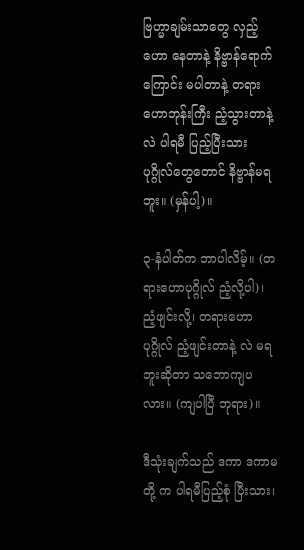ဗြဟ္မာချမ်းသာတွေ လှည့်ဟော နေတာနဲ့ နိဗ္ဗာန်ရောက်ကြောင်း မပါတာနဲ့ တရားဟောဘုန်းကြီး ညံ့သွားတာနဲ့ လဲ ပါရမီ ပြည့်ပြီးသား ပုဂ္ဂိုလ်တွေတောင် နိဗ္ဗာန်မရဘူး။ (မှန်ပါ့)။

၃-နံပါတ်က ဘာပါလိမ့်။ (တရားဟောပုဂ္ဂိုလ် ညံ့လို့ပါ)၊ ညံ့ဖျင်းလို့၊ တရားဟောပုဂ္ဂိုလ် ညံ့ဖျင်းတာနဲ့ လဲ မရဘူးဆိုတာ သဘောကျပလား။ (ကျပါပြီ ဘုရား)။

ဒီသုံးချက်သည် ဒကာ ဒကာမတို့ က ပါရမီပြည့်စုံ ပြီးသား၊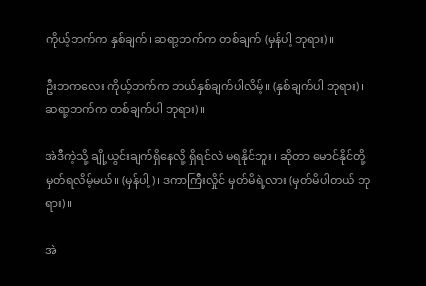ကိုယ့်ဘက်က နှစ်ချက်၊ ဆရာ့ဘက်က တစ်ချက် (မှန်ပါ့ ဘုရား)။

ဦးဘကလေး ကိုယ့်ဘက်က ဘယ်နှစ်ချက်ပါလိမ့်။ (နှစ်ချက်ပါ ဘုရား)၊ ဆရာ့ဘက်က တစ်ချက်ပါ ဘုရား)။

အဲဒီကဲ့သို့ ချို့ယွင်းချက်ရှိနေလို့ ရှိရင်လဲ မရနိုင်ဘူး ၊ ဆိုတာ မောင်နိုင်တို့ မှတ်ရလိမ့်မယ်။ (မှန်ပါ့)၊ ဒကာကြီးလှိုင် မှတ်မိရဲ့လား (မှတ်မိပါတယ် ဘုရား)။

အဲ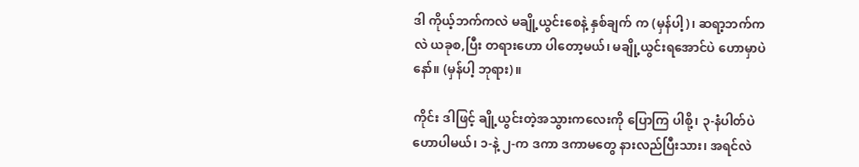ဒါ ကိုယ့်ဘက်ကလဲ မချို့ယွင်းစေနဲ့ နှစ်ချက် က (မှန်ပါ့)၊ ဆရာ့ဘက်ကလဲ ယခုစ,ပြီး တရားဟော ပါတော့မယ်၊ မချို့ယွင်းရအောင်ပဲ ဟောမှာပဲနော်။ (မှန်ပါ့ ဘုရား)။

ကိုင်း ဒါဖြင့် ချို့ယွင်းတဲ့အသွားကလေးကို ပြောကြ ပါစို့၊ ၃-နံပါတ်ပဲ ဟောပါမယ်၊ ၁-နဲ့ ၂-က ဒကာ ဒကာမတွေ နားလည်ပြီးသား၊ အရင်လဲ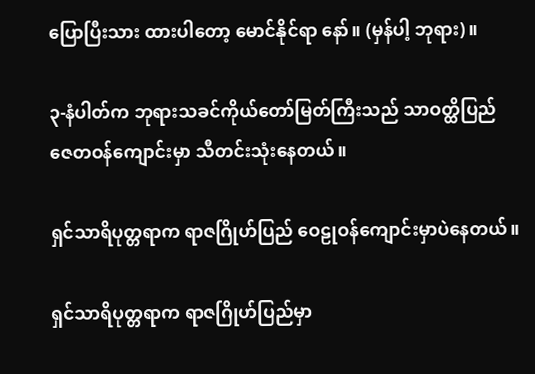ပြောပြီးသား ထားပါတော့ မောင်နိုင်ရာ နော်။ (မှန်ပါ့ ဘုရား)။

၃-နံပါတ်က ဘုရားသခင်ကိုယ်တော်မြတ်ကြီးသည် သာဝတ္ထိပြည် ဇေတဝန်ကျောင်းမှာ သီတင်းသုံးနေတယ်။

ရှင်သာရိပုတ္တရာက ရာဇဂြိုဟ်ပြည် ဝေဠုဝန်ကျောင်းမှာပဲနေတယ်။

ရှင်သာရိပုတ္တရာက ရာဇဂြိုဟ်ပြည်မှာ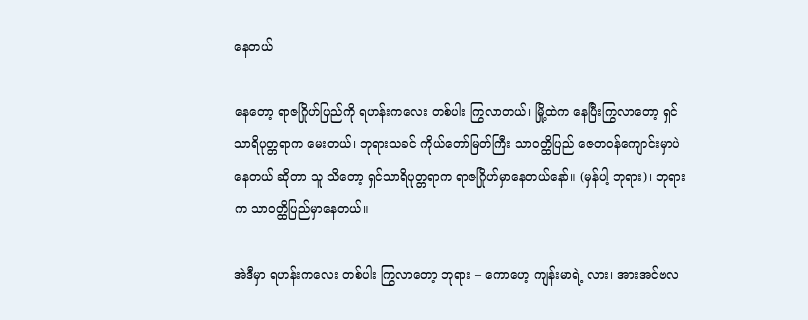နေတယ်

နေတော့ ရာဇဂြိုဟ်ပြည်ကို ရဟန်းကလေး တစ်ပါး ကြွလာတယ်၊ မြို့ထဲက နေပြီးကြွလာတော့ ရှင်သာရိပုတ္တရာက မေးတယ်၊ ဘုရားသခင် ကိုယ်တော်မြတ်ကြီး သာဝတ္ထိပြည် ဇေတဝန်ကျောင်းမှာပဲ နေတယ် ဆိုတာ သူ သိတော့ ရှင်သာရိပုတ္တရာက ရာဇဂြိုဟ်မှာနေတယ်နော်။ (မှန်ပါ့ ဘုရား)၊ ဘုရားက သာဝတ္ထိပြည်မှာနေတယ်။

အဲဒီမှာ ရဟန်းကလေး တစ်ပါး ကြွလာတော့ ဘုရား – ကောဟေ့ ကျန်းမာရဲ့ လား၊ အားအင်ဗလ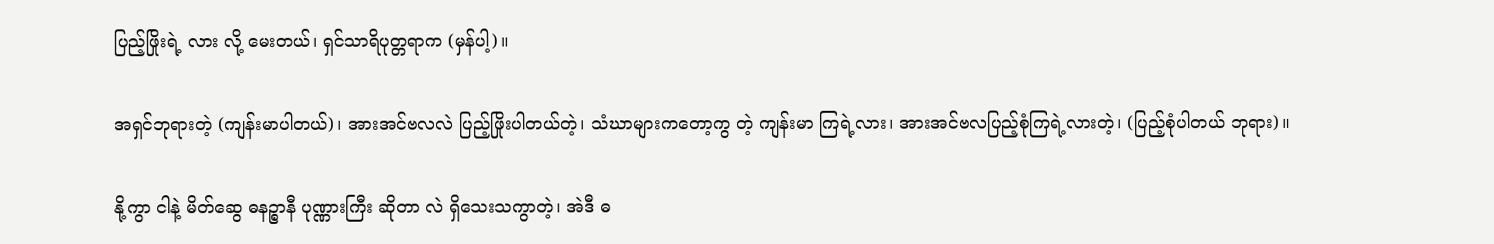ပြည့်ဖြိုးရဲ့ လား လို့ မေးတယ်၊ ရှင်သာရိပုတ္တရာက (မှန်ပါ့)။

အရှင်ဘုရားတဲ့ (ကျန်းမာပါတယ်)၊ အားအင်ဗလလဲ ပြည့်ဖြိုးပါတယ်တဲ့၊ သံဃာများကတော့ကွ တဲ့ ကျန်းမာ ကြရဲ့လား၊ အားအင်ဗလပြည့်စုံကြရဲ့လားတဲ့၊ (ပြည့်စုံပါတယ် ဘုရား)။

နို့ကွာ ငါနဲ့ မိတ်ဆွေ ဓနဉ္စာနီ ပုဏ္ဏားကြီး ဆိုတာ လဲ ရှိသေးသကွာတဲ့၊ အဲဒီ ဓ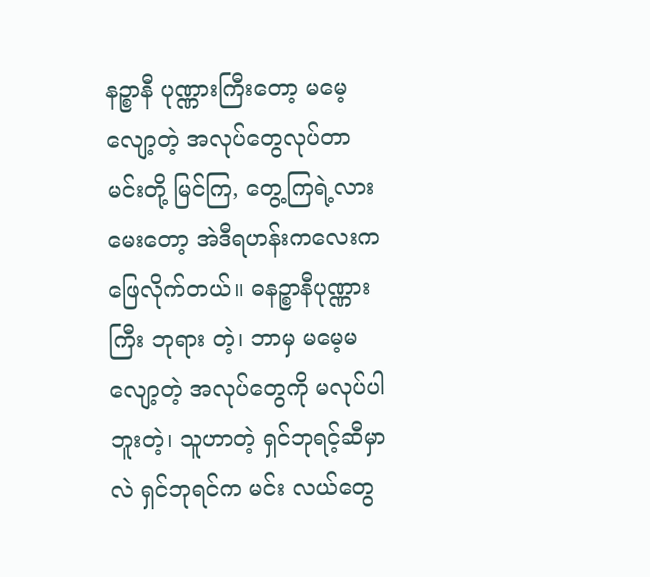နဉ္စာနီ ပုဏ္ဏားကြီးတော့ မမေ့ လျော့တဲ့ အလုပ်တွေလုပ်တာ မင်းတို့ မြင်ကြ, တွေ့ကြရဲ့လား မေးတော့ အဲဒီရဟန်းကလေးက ဖြေလိုက်တယ်။ ဓနဉ္စာနီပုဏ္ဏားကြီး ဘုရား တဲ့၊ ဘာမှ မမေ့မလျော့တဲ့ အလုပ်တွေကို မလုပ်ပါဘူးတဲ့၊ သူဟာတဲ့ ရှင်ဘုရင့်ဆီမှာလဲ ရှင်ဘုရင်က မင်း လယ်တွေ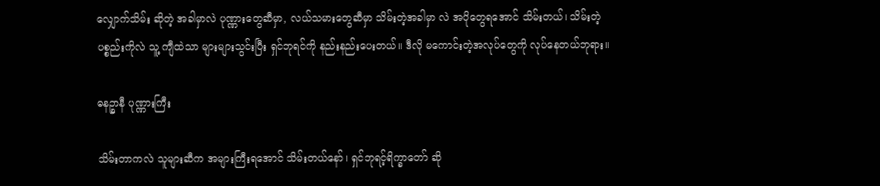လျှောက်သိမ်း ဆိုတဲ့ အခါမှာလဲ ပုဏ္ဏားတွေဆီမှာ, လယ်သမားတွေဆီမှာ သိမ်းတဲ့အခါမှာ လဲ အပိုတွေရအောင် သိမ်းတယ်၊ သိမ်းတဲ့ပစ္စည်းကိုလဲ သူ့ ကျီထဲသာ များများသွင်းပြီး ရှင်ဘုရင်ကို နည်းနည်းပေးတယ်။ ဒီလို မကောင်းတဲ့အလုပ်တွေကို လုပ်နေတယ်ဘုရား။

ဓနဉ္စာနီ ပုဏ္ဏားကြီး

သိမ်းတာကလဲ သူများဆီက အများကြီးရအောင် သိမ်းတယ်နော်၊ ရှင်ဘုရင့်ရိက္ခာတော် ဆို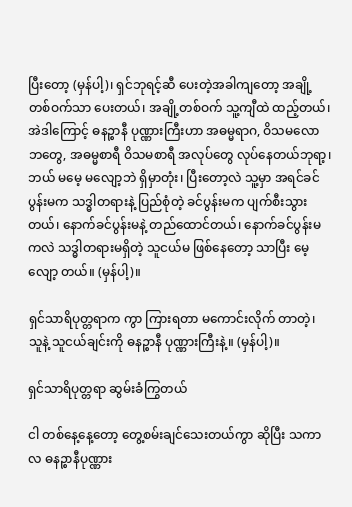ပြီးတော့ (မှန်ပါ့)၊ ရှင်ဘုရင့်ဆီ ပေးတဲ့အခါကျတော့ အချို့တစ်ဝက်သာ ပေးတယ်၊ အချို့တစ်ဝက် သူ့ကျီထဲ ထည့်တယ်၊ အဲဒါကြောင့် ဓနဉ္စာနီ ပုဏ္ဏားကြီးဟာ အဓမ္မရာဂ, ဝိသမလောဘတွေ, အဓမ္မစာရီ ဝိသမစာရီ အလုပ်တွေ လုပ်နေတယ်ဘုရာ့၊ ဘယ် မမေ့ မလျော့ဘဲ ရှိမှာတုံး၊ ပြီးတော့လဲ သူ့မှာ အရင်ခင်ပွန်းမက သဒ္ဓါတရားနဲ့ ပြည်စုံတဲ့ ခင်ပွန်းမက ပျက်စီးသွားတယ်၊ နောက်ခင်ပွန်းမနဲ့ တည်ထောင်တယ်၊ နောက်ခင်ပွန်းမကလဲ သဒ္ဓါတရားမရှိတဲ့ သူငယ်မ ဖြစ်နေတော့ သာပြီး မေ့လျော့ တယ်။ (မှန်ပါ့)။

ရှင်သာရိပုတ္တရာက ကွာ ကြားရတာ မကောင်းလိုက် တာတဲ့၊ သူနဲ့ သူငယ်ချင်းကို ဓနဉ္စာနီ ပုဏ္ဏားကြီးနဲ့။ (မှန်ပါ့)။

ရှင်သာရိပုတ္တရာ ဆွမ်းခံကြွတယ်

ငါ တစ်နေ့နေ့တော့ တွေ့စမ်းချင်သေးတယ်ကွာ ဆိုပြီး သကာလ ဓနဉ္စာနီပုဏ္ဏား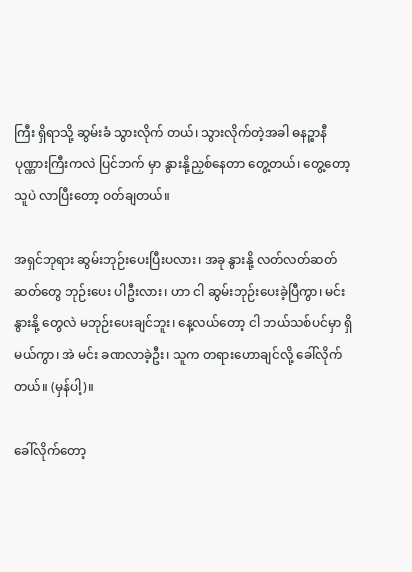ကြီး ရှိရာသို့ ဆွမ်းခံ သွားလိုက် တယ်၊ သွားလိုက်တဲ့အခါ ဓနဉ္စာနီ ပုဏ္ဏားကြီးကလဲ ပြင်ဘက် မှာ နွားနို့ညှစ်နေတာ တွေ့တယ်၊ တွေ့တော့ သူပဲ လာပြီးတော့ ဝတ်ချတယ်။

အရှင်ဘုရား ဆွမ်းဘုဉ်းပေးပြီးပလား၊ အခု နွားနို့ လတ်လတ်ဆတ်ဆတ်တွေ ဘုဉ်းပေး ပါဦးလား၊ ဟာ ငါ ဆွမ်းဘုဉ်းပေးခဲ့ပြီကွာ၊ မင်း နွားနို့ တွေလဲ မဘုဉ်းပေးချင်ဘူး၊ နေ့လယ်တော့ ငါ ဘယ်သစ်ပင်မှာ ရှိမယ်ကွာ၊ အဲ မင်း ခဏလာခဲ့ဦး၊ သူက တရားဟောချင်လို့ ခေါ်လိုက်တယ်။ (မှန်ပါ့)။

ခေါ်လိုက်တော့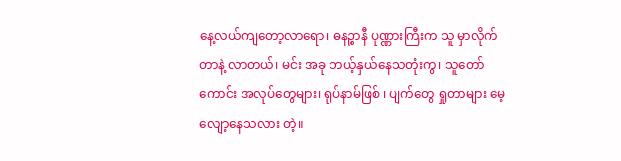နေ့လယ်ကျတော့လာရော၊ ဓနဉ္စာနီ ပုဏ္ဏားကြီးက သူ မှာလိုက်တာနဲ့ လာတယ်၊ မင်း အခု ဘယ့်နှယ်နေသတုံးကွ၊ သူတော်ကောင်း အလုပ်တွေများ၊ ရုပ်နာမ်ဖြစ် ၊ ပျက်တွေ ရှုတာများ မေ့လျော့နေသလား တဲ့။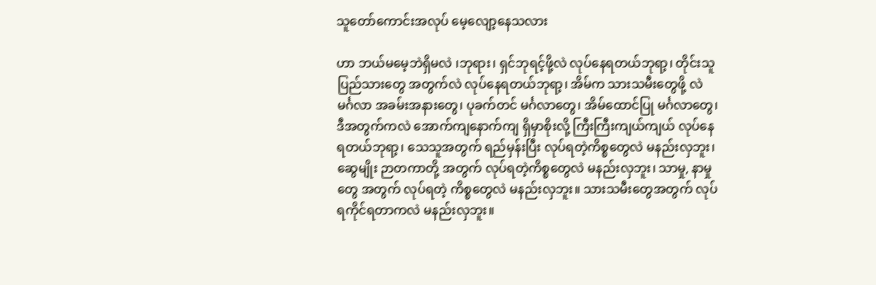သူတော်ကောင်းအလုပ် မေ့လျော့နေသလား

ဟာ ဘယ်မမေ့ဘဲရှိမလဲ ၊ဘုရား၊ ရှင်ဘုရင့်ဖို့လဲ လုပ်နေရတယ်ဘုရာ့၊ တိုင်းသူပြည်သားတွေ အတွက်လဲ လုပ်နေရတယ်ဘုရာ့၊ အိမ်က သားသမီးတွေဖို့ လဲ မင်္ဂလာ အခမ်းအနားတွေ၊ ပုခက်တင် မင်္ဂလာတွေ၊ အိမ်ထောင်ပြု မင်္ဂလာတွေ၊ ဒီအတွက်ကလဲ အောက်ကျနောက်ကျ ရှိမှာစိုးလို့ ကြီးကြီးကျယ်ကျယ် လုပ်နေရတယ်ဘုရာ့၊ သေသူအတွက် ရည်မှန်းပြီး လုပ်ရတဲ့ကိစ္စတွေလဲ မနည်းလှဘူး၊ ဆွေမျိုး ဉာတကာတို့ အတွက် လုပ်ရတဲ့ကိစ္စတွေလဲ မနည်းလှဘူး၊ သာမှု, နာမှုတွေ အတွက် လုပ်ရတဲ့ ကိစ္စတွေလဲ မနည်းလှဘူး။ သားသမီးတွေအတွက် လုပ်ရကိုင်ရတာကလဲ မနည်းလှဘူး။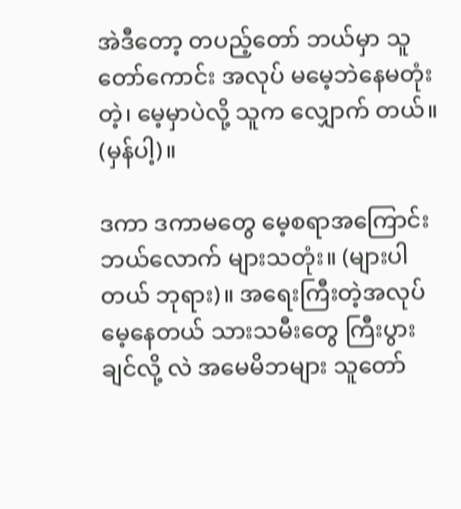အဲဒီတော့ တပည့်တော် ဘယ်မှာ သူတော်ကောင်း အလုပ် မမေ့ဘဲနေမတုံး တဲ့၊ မေ့မှာပဲလို့ သူက လျှောက် တယ်။ (မှန်ပါ့)။

ဒကာ ဒကာမတွေ မေ့စရာအကြောင်း ဘယ်လောက် များသတုံး။ (များပါတယ် ဘုရား)။ အရေးကြီးတဲ့အလုပ် မေ့နေတယ် သားသမီးတွေ ကြီးပွားချင်လို့ လဲ အမေမိဘများ သူတော်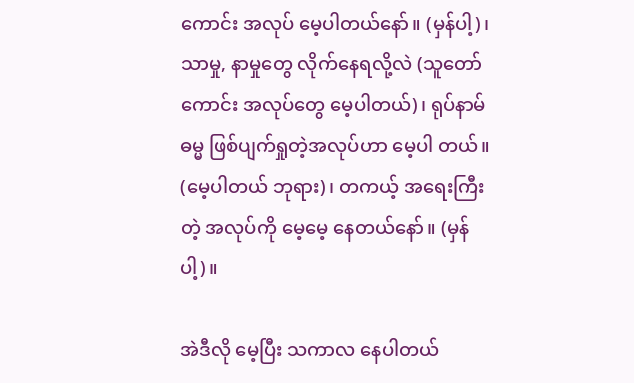ကောင်း အလုပ် မေ့ပါတယ်နော်။ (မှန်ပါ့)၊ သာမှု, နာမှုတွေ လိုက်နေရလို့လဲ (သူတော်ကောင်း အလုပ်တွေ မေ့ပါတယ်)၊ ရုပ်နာမ်ဓမ္မ ဖြစ်ပျက်ရှုတဲ့အလုပ်ဟာ မေ့ပါ တယ်။ (မေ့ပါတယ် ဘုရား)၊ တကယ့် အရေးကြီး တဲ့ အလုပ်ကို မေ့မေ့ နေတယ်နော်။ (မှန်ပါ့)။

အဲဒီလို မေ့ပြီး သကာလ နေပါတယ်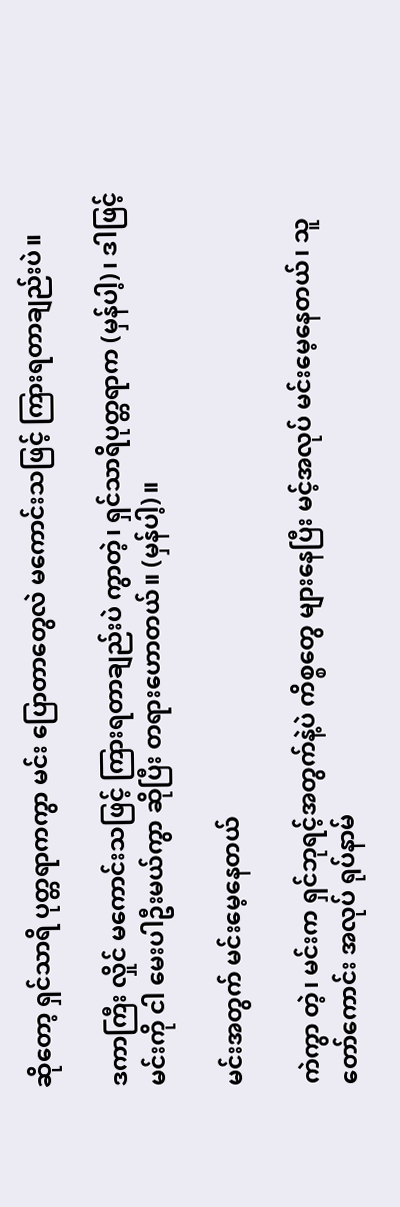ဆိုတော့ ရှင်သာရိ ပုတ္တရာကကွာ မင်း ပြောတာတွေလဲ မကောင်းသဖြင့် ကြားရတာချည်းပဲ။

ဒကာကြီး လှိုင် မကောင်းသဖြင့် ကြားရတာချည်းပဲ ကွာတဲ့၊ ရှင်သာရိပုတ္တရာက (မှန်ပါ့)၊ ဒါဖြင့် မင်းကို ငါ မေးပါဦးမယ်ကွာ ဆိုပြီး တရားဟောတယ်။ (မှန်ပါ့)။

မင်းအတွက် မင်းမေ့နေတယ်

ကဲကွာ တဲ့၊ မင်းက ရှင်ဘုရင့်အတွက်နဲ့ပဲ ကိစ္စတွေ များနေပြီး မင့်အလုပ် မင်းမေ့နေတယ်၊ သူတော်ကောင်း အလုပ် ရုပ်နာမ်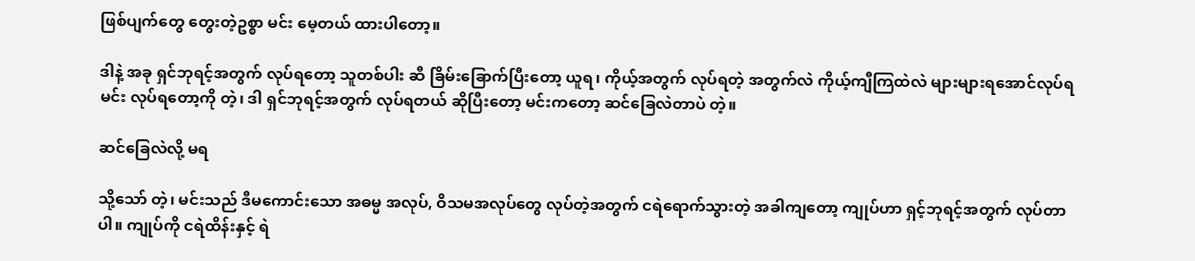ဖြစ်ပျက်တွေ တွေးတဲ့ဥစ္စာ မင်း မေ့တယ် ထားပါတော့။

ဒါနဲ့ အခု ရှင်ဘုရင့်အတွက် လုပ်ရတော့ သူတစ်ပါး ဆီ ခြိမ်းခြောက်ပြီးတော့ ယူရ၊ ကိုယ့်အတွက် လုပ်ရတဲ့ အတွက်လဲ ကိုယ့်ကျီကြထဲလဲ များများရအောင်လုပ်ရ မင်း လုပ်ရတော့ကို တဲ့၊ ဒါ ရှင်ဘုရင့်အတွက် လုပ်ရတယ် ဆိုပြီးတော့ မင်းကတော့ ဆင်ခြေလဲတာပဲ တဲ့။

ဆင်ခြေလဲလို့ မရ

သို့သော် တဲ့၊ မင်းသည် ဒီမကောင်းသော အဓမ္မ အလုပ်, ဝိသမအလုပ်တွေ လုပ်တဲ့အတွက် ငရဲရောက်သွားတဲ့ အခါကျတော့ ကျုပ်ဟာ ရှင့်ဘုရင့်အတွက် လုပ်တာပါ။ ကျုပ်ကို ငရဲထိန်းနှင့် ရဲ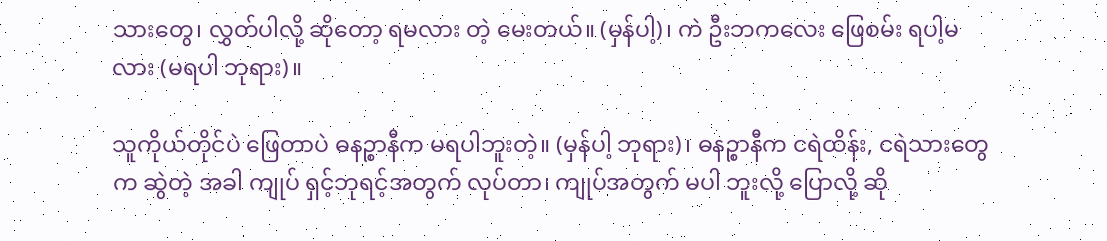သားတွေ၊ လွှတ်ပါလို့ ဆိုတော့ ရမလား တဲ့ မေးတယ်။ (မှန်ပါ့)၊ ကဲ ဦးဘကလေး ဖြေစမ်း ရပါ့မလား (မရပါ ဘုရား)။

သူကိုယ်တိုင်ပဲ ဖြေတာပဲ ဓနဉ္စာနီက မရပါဘူးတဲ့။ (မှန်ပါ့ ဘုရား)၊ ဓနဉ္စာနီက ငရဲထိန်း, ငရဲသားတွေက ဆွဲတဲ့ အခါ ကျုပ် ရှင့်ဘုရင့်အတွက် လုပ်တာ၊ ကျုပ်အတွက် မပါ ဘူးလို့ ပြောလို့ ဆို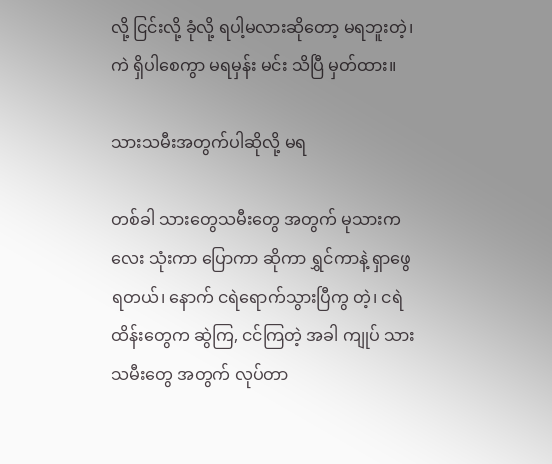လို့ ငြင်းလို့ ခုံလို့ ရပါ့မလားဆိုတော့ မရဘူးတဲ့၊ ကဲ ရှိပါစေကွာ မရမှန်း မင်း သိပြီ မှတ်ထား။

သားသမီးအတွက်ပါဆိုလို့ မရ

တစ်ခါ သားတွေသမီးတွေ အတွက် မုသားကလေး သုံးကာ ပြောကာ ဆိုကာ ရွှင်ကာနဲ့ ရှာဖွေရတယ်၊ နောက် ငရဲရောက်သွားပြီကွ တဲ့၊ ငရဲထိန်းတွေက ဆွဲကြ, ငင်ကြတဲ့ အခါ ကျုပ် သားသမီးတွေ အတွက် လုပ်တာ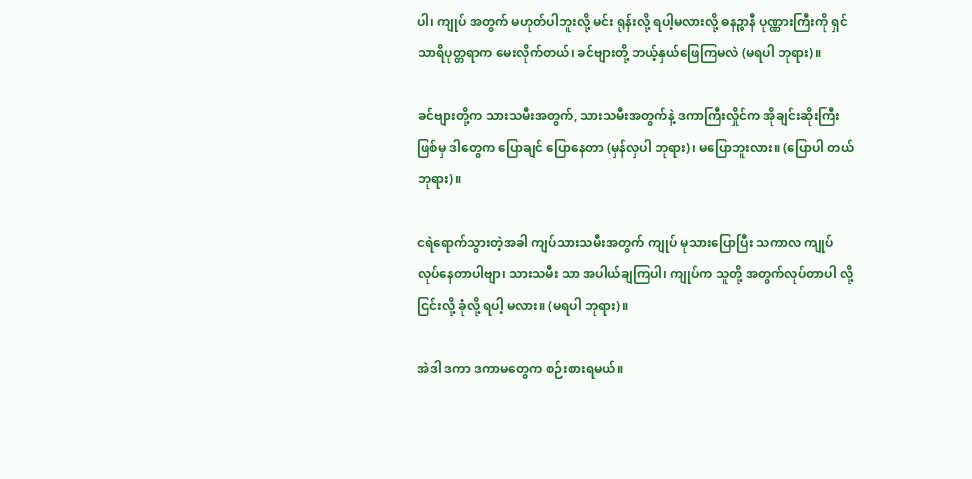ပါ၊ ကျုပ် အတွက် မဟုတ်ပါဘူးလို့ မင်း ရုန်းလို့ ရပါ့မလားလို့ ဓနဉ္စာနီ ပုဏ္ဏားကြီးကို ရှင်သာရိပုတ္တရာက မေးလိုက်တယ်၊ ခင်ဗျားတို့ ဘယ့်နှယ်ဖြေကြမလဲ (မရပါ ဘုရား)။

ခင်ဗျားတို့က သားသမီးအတွက်, သားသမီးအတွက်နဲ့ ဒကာကြီးလှိုင်က အိုချင်းဆိုးကြီးဖြစ်မှ ဒါတွေက ပြောချင် ပြောနေတာ (မှန်လှပါ ဘုရား)၊ မပြောဘူးလား။ (ပြောပါ တယ် ဘုရား)။

ငရဲရောက်သွားတဲ့အခါ ကျပ်သားသမီးအတွက် ကျုပ် မုသားပြောပြီး သကာလ ကျုပ် လုပ်နေတာပါဗျာ၊ သားသမီး သာ အပါယ်ချကြပါ၊ ကျုပ်က သူတို့ အတွက်လုပ်တာပါ လို့ ငြင်းလို့ ခုံလို့ ရပါ့ မလား။ (မရပါ ဘုရား)။

အဲဒါ ဒကာ ဒကာမတွေက စဉ်းစားရမယ်။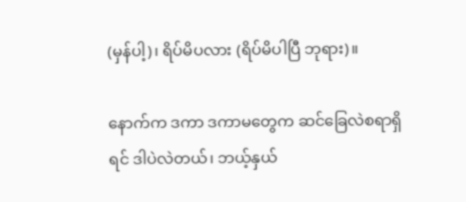(မှန်ပါ့)၊ ရိပ်မိပလား (ရိပ်မိပါပြီ ဘုရား)။

နောက်က ဒကာ ဒကာမတွေက ဆင်ခြေလဲစရာရှိရင် ဒါပဲလဲတယ်၊ ဘယ့်နှယ်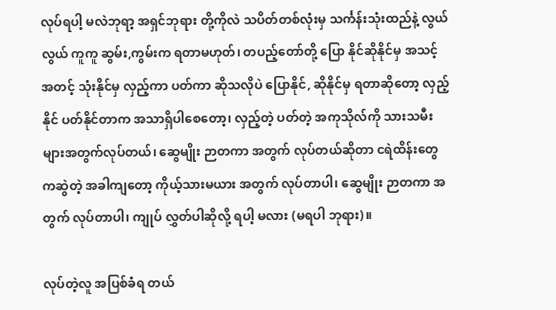လုပ်ရပါ့ မလဲဘုရာ့ အရှင်ဘုရား တို့ကိုလဲ သပိတ်တစ်လုံးမှ သင်္ကန်းသုံးထည်နဲ့ လွယ်လွယ် ကူကူ ဆွမ်း,ကွမ်းက ရတာမဟုတ်၊ တပည့်တော်တို့ ပြော နိုင်ဆိုနိုင်မှ အသင့်အတင့် သုံးနိုင်မှ လှည့်ကာ ပတ်ကာ ဆိုသလိုပဲ ပြောနိုင်, ဆိုနိုင်မှ ရတာဆိုတော့ လှည့်နိုင် ပတ်နိုင်တာက အသာရှိပါစေတော့၊ လှည့်တဲ့ ပတ်တဲ့ အကုသိုလ်ကို သားသမီးများအတွက်လုပ်တယ်၊ ဆွေမျိုး ဉာတကာ အတွက် လုပ်တယ်ဆိုတာ ငရဲထိန်းတွေကဆွဲတဲ့ အခါကျတော့ ကိုယ့်သားမယား အတွက် လုပ်တာပါ၊ ဆွေမျိုး ဉာတကာ အတွက် လုပ်တာပါ၊ ကျုပ် လွှတ်ပါဆိုလို့ ရပါ့ မလား (မရပါ ဘုရား)။

လုပ်တဲ့လူ အပြစ်ခံရ တယ်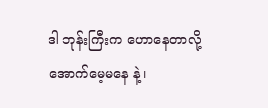ဒါ ဘုန်းကြီးက ဟောနေတာလို့ အောက်မေ့မနေ နဲ့၊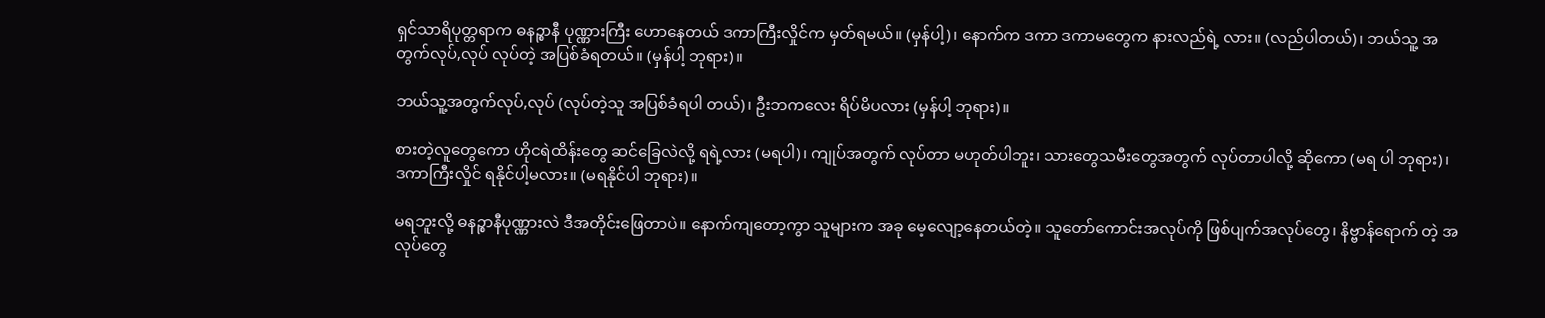ရှင်သာရိပုတ္တရာက ဓနဉ္စာနီ ပုဏ္ဏားကြီး ဟောနေတယ် ဒကာကြီးလှိုင်က မှတ်ရမယ်။ (မှန်ပါ့)၊ နောက်က ဒကာ ဒကာမတွေက နားလည်ရဲ့ လား။ (လည်ပါတယ်)၊ ဘယ်သူ့ အတွက်လုပ်,လုပ် လုပ်တဲ့ အပြစ်ခံရတယ်။ (မှန်ပါ့ ဘုရား)။

ဘယ်သူ့အတွက်လုပ်,လုပ် (လုပ်တဲ့သူ အပြစ်ခံရပါ တယ်)၊ ဦးဘကလေး ရိပ်မိပလား (မှန်ပါ့ ဘုရား)။

စားတဲ့လူတွေကော ဟိုငရဲထိန်းတွေ ဆင်ခြေလဲလို့ ရရဲ့လား (မရပါ)၊ ကျုပ်အတွက် လုပ်တာ မဟုတ်ပါဘူး၊ သားတွေသမီးတွေအတွက် လုပ်တာပါလို့ ဆိုကော (မရ ပါ ဘုရား)၊ ဒကာကြီးလှိုင် ရနိုင်ပါ့မလား။ (မရနိုင်ပါ ဘုရား)။

မရဘူးလို့ ဓနဉ္စာနီပုဏ္ဏားလဲ ဒီအတိုင်းဖြေတာပဲ။ နောက်ကျတော့ကွာ သူများက အခု မေ့လျော့နေတယ်တဲ့။ သူတော်ကောင်းအလုပ်ကို ဖြစ်ပျက်အလုပ်တွေ၊ နိဗ္ဗာန်ရောက် တဲ့ အလုပ်တွေ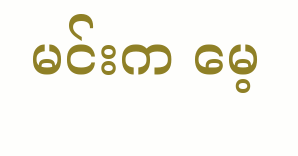မင်းက မေ့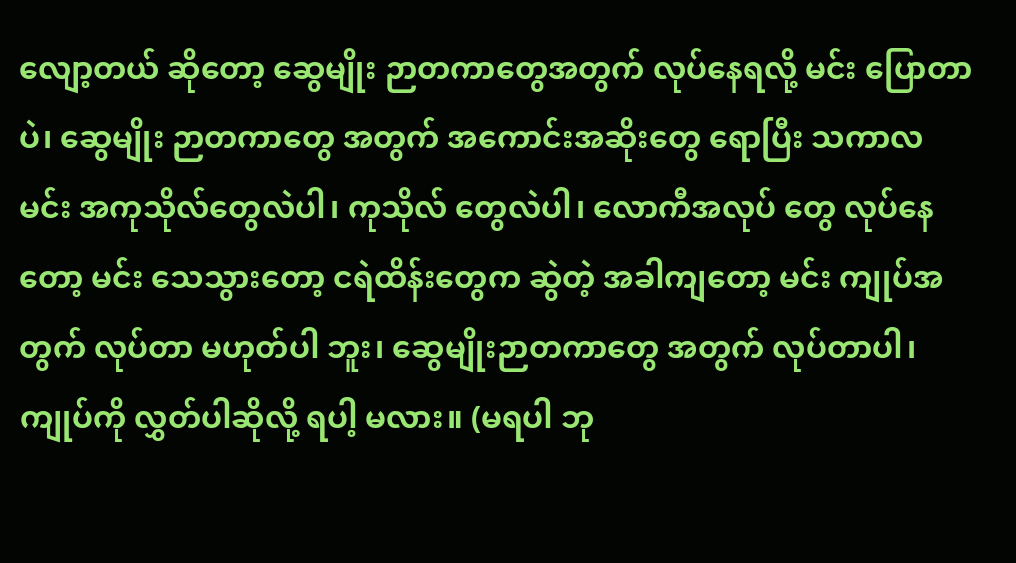လျော့တယ် ဆိုတော့ ဆွေမျိုး ဉာတကာတွေအတွက် လုပ်နေရလို့ မင်း ပြောတာပဲ၊ ဆွေမျိုး ဉာတကာတွေ အတွက် အကောင်းအဆိုးတွေ ရောပြီး သကာလ မင်း အကုသိုလ်တွေလဲပါ၊ ကုသိုလ် တွေလဲပါ၊ လောကီအလုပ် တွေ လုပ်နေတော့ မင်း သေသွားတော့ ငရဲထိန်းတွေက ဆွဲတဲ့ အခါကျတော့ မင်း ကျုပ်အတွက် လုပ်တာ မဟုတ်ပါ ဘူး၊ ဆွေမျိုးဉာတကာတွေ အတွက် လုပ်တာပါ၊ ကျုပ်ကို လွှတ်ပါဆိုလို့ ရပါ့ မလား။ (မရပါ ဘု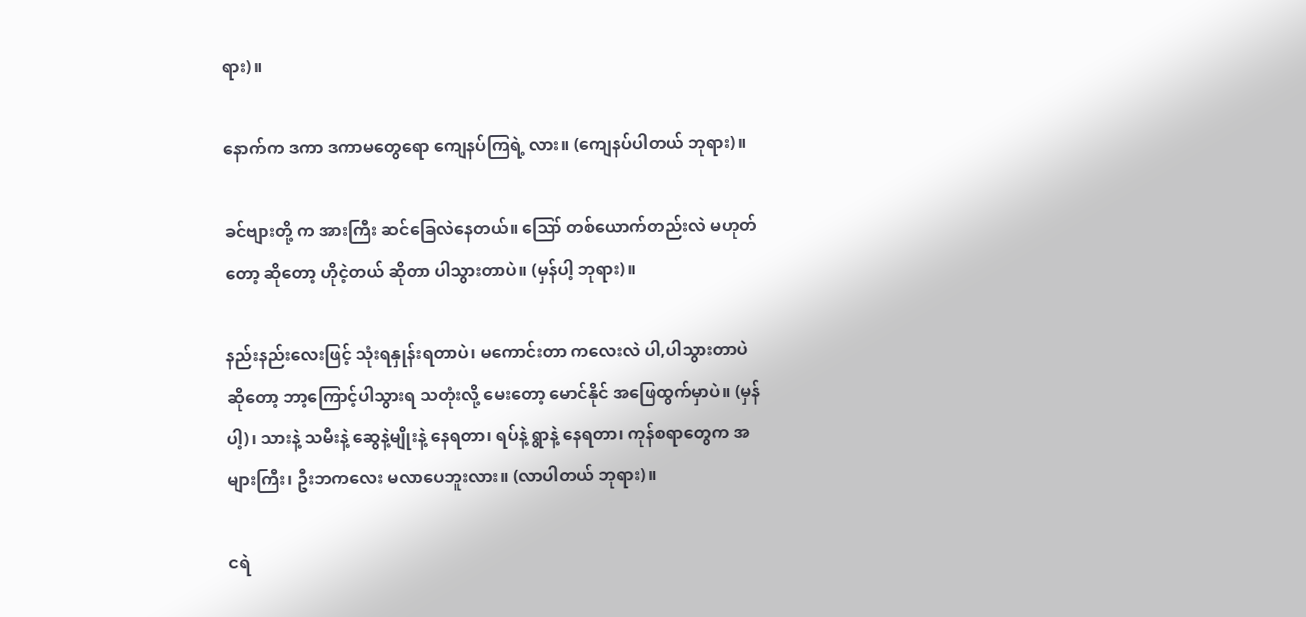ရား)။

နောက်က ဒကာ ဒကာမတွေရော ကျေနပ်ကြရဲ့ လား။ (ကျေနပ်ပါတယ် ဘုရား)။

ခင်ဗျားတို့ က အားကြီး ဆင်ခြေလဲနေတယ်။ ဪ တစ်ယောက်တည်းလဲ မဟုတ်တော့ ဆိုတော့ ဟိုငဲ့တယ် ဆိုတာ ပါသွားတာပဲ။ (မှန်ပါ့ ဘုရား)။

နည်းနည်းလေးဖြင့် သုံးရနှုန်းရတာပဲ၊ မကောင်းတာ ကလေးလဲ ပါ,ပါသွားတာပဲ ဆိုတော့ ဘာ့ကြောင့်ပါသွားရ သတုံးလို့ မေးတော့ မောင်နိုင် အဖြေထွက်မှာပဲ။ (မှန်ပါ့)၊ သားနဲ့ သမီးနဲ့ ဆွေနဲ့မျိုးနဲ့ နေရတာ၊ ရပ်နဲ့ ရွာနဲ့ နေရတာ၊ ကုန်စရာတွေက အများကြီး၊ ဦးဘကလေး မလာပေဘူးလား။ (လာပါတယ် ဘုရား)။

ငရဲ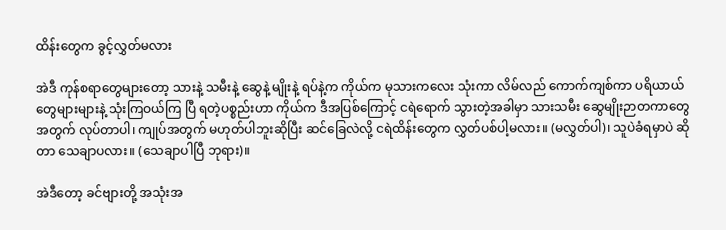ထိန်းတွေက ခွင့်လွှတ်မလား

အဲဒီ ကုန်စရာတွေများတော့ သားနဲ့ သမီးနဲ့ ဆွေနဲ့ မျိုးနဲ့ ရပ်နဲ့က ကိုယ်က မုသားကလေး သုံးကာ လိမ်လည် ကောက်ကျစ်ကာ ပရိယာယ်တွေများများနဲ့ သုံးကြဝယ်ကြ ပြီ ရတဲ့ပစ္စည်းဟာ ကိုယ်က ဒီအပြစ်ကြောင့် ငရဲရောက် သွားတဲ့အခါမှာ သားသမီး ဆွေမျိုးဉာတကာတွေအတွက် လုပ်တာပါ၊ ကျုပ်အတွက် မဟုတ်ပါဘူးဆိုပြီး ဆင်ခြေလဲလို့ ငရဲထိန်းတွေက လွှတ်ပစ်ပါ့မလား။ (မလွှတ်ပါ)၊ သူပဲခံရမှာပဲ ဆိုတာ သေချာပလား။ (သေချာပါပြီ ဘုရား)။

အဲဒီတော့ ခင်ဗျားတို့ အသုံးအ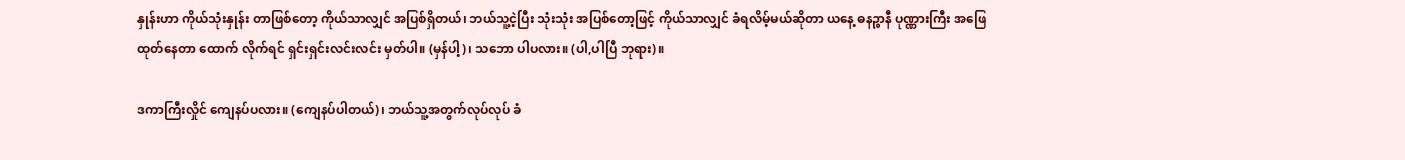နှုန်းဟာ ကိုယ်သုံးနှုန်း တာဖြစ်တော့ ကိုယ်သာလျှင် အပြစ်ရှိတယ်၊ ဘယ်သူ့ငဲ့ပြီး သုံးသုံး အပြစ်တော့ဖြင့် ကိုယ်သာလျှင် ခံရလိမ့်မယ်ဆိုတာ ယနေ့ ဓနဉ္စာနီ ပုဏ္ဏားကြီး အဖြေထုတ်နေတာ ထောက် လိုက်ရင် ရှင်းရှင်းလင်းလင်း မှတ်ပါ။ (မှန်ပါ့)၊ သဘော ပါပလား။ (ပါ,ပါပြီ ဘုရား)။

ဒကာကြီးလှိုင် ကျေနပ်ပလား။ (ကျေနပ်ပါတယ်)၊ ဘယ်သူ့အတွက်လုပ်လုပ် ခံ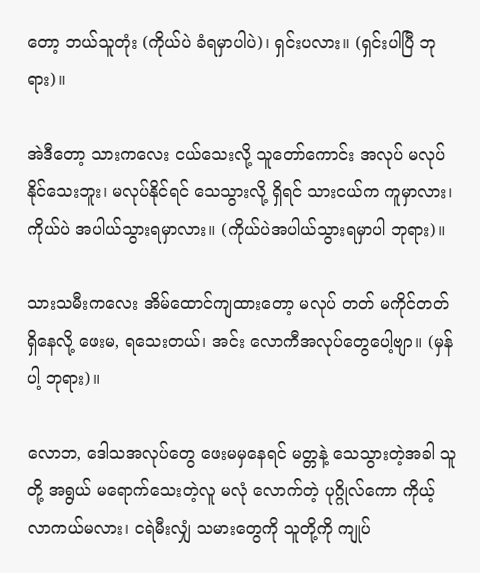တော့ ဘယ်သူတုံး (ကိုယ်ပဲ ခံရမှာပါပဲ)၊ ရှင်းပလား။ (ရှင်းပါပြီ ဘုရား)။

အဲဒီတော့ သားကလေး ငယ်သေးလို့ သူတော်ကောင်း အလုပ် မလုပ်နိုင်သေးဘူး၊ မလုပ်နိုင်ရင် သေသွားလို့ ရှိရင် သားငယ်က ကူမှာလား၊ ကိုယ်ပဲ အပါယ်သွားရမှာလား။ (ကိုယ်ပဲအပါယ်သွားရမှာပါ ဘုရား)။

သားသမီးကလေး အိမ်ထောင်ကျထားတော့ မလုပ် တတ် မကိုင်တတ် ရှိနေလို့ ဖေးမ, ရသေးတယ်၊ အင်း လောကီအလုပ်တွေပေါ့ဗျာ။ (မှန်ပါ့ ဘုရား)။

လောဘ, ဒေါသအလုပ်တွေ ဖေးမမှနေရင် မတ္တနဲ့ သေသွားတဲ့အခါ သူတို့ အရွယ် မရောက်သေးတဲ့လူ မလုံ လောက်တဲ့ ပုဂ္ဂိုလ်ကော ကိုယ့် လာကယ်မလား၊ ငရဲမီးလျှံ သမားတွေကို သူတို့ကို ကျုပ်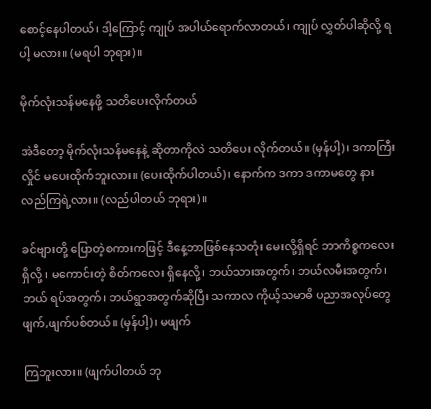စောင့်နေပါတယ်၊ ဒါ့ကြောင့် ကျုပ် အပါယ်ရောက်လာတယ်၊ ကျုပ် လွှတ်ပါဆိုလို့ ရပါ့ မလား။ (မရပါ ဘုရား)။

မိုက်လုံးသန်မနေဖို့ သတိပေးလိုက်တယ်

အဲဒီတော့ မိုက်လုံးသန်မနေနဲ့ ဆိုတာကိုလဲ သတိပေး လိုက်တယ်။ (မှန်ပါ့)၊ ဒကာကြီးလှိုင် မပေးထိုက်ဘူးလား။ (ပေးထိုက်ပါတယ်)၊ နောက်က ဒကာ ဒကာမတွေ နားလည်ကြရဲ့လား။ (လည်ပါတယ် ဘုရား)။

ခင်ဗျားတို့ ပြောတဲ့စကားကဖြင့် ဒီနေ့ဘာဖြစ်နေသတုံး မေးလို့ရှိရင် ဘာကိစ္စကလေးရှိလို့ ၊ မကောင်းတဲ့ စိတ်ကလေး ရှိနေလို့၊ ဘယ်သားအတွက်၊ ဘယ်လမီးအတွက်၊ ဘယ် ရပ်အတွက်၊ ဘယ်ရွာအတွက်ဆိုပြီး သကာလ ကိုယ့်သမာဓိ ပညာအလုပ်တွေ ဖျက်,ဖျက်ပစ်တယ်။ (မှန်ပါ့)၊ မဖျက်

ကြဘူးလား။ (ဖျက်ပါတယ် ဘု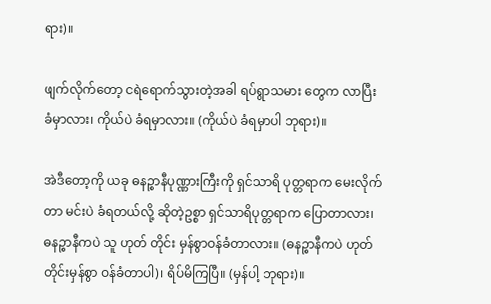ရား)။

ဖျက်လိုက်တော့ ငရဲရောက်သွားတဲ့အခါ ရပ်ရွာသမား တွေက လာပြီးခံမှာလား၊ ကိုယ်ပဲ ခံရမှာလား။ (ကိုယ်ပဲ ခံရမှာပါ ဘုရား)။

အဲဒီတော့ကို ယခု ဓနဉ္စာနီပုဏ္ဏားကြီးကို ရှင်သာရိ ပုတ္တရာက မေးလိုက်တာ မင်းပဲ ခံရတယ်လို့ ဆိုတဲ့ဥစ္စာ ရှင်သာရိပုတ္တရာက ပြောတာလား၊ ဓနဉ္စာနီကပဲ သူ ဟုတ် တိုင်း မှန်စွာဝန်ခံတာလား။ (ဓနဉ္စာနီကပဲ ဟုတ်တိုင်းမှန်စွာ ဝန်ခံတာပါ)၊ ရိပ်မိကြပြီ။ (မှန်ပါ့ ဘုရား)။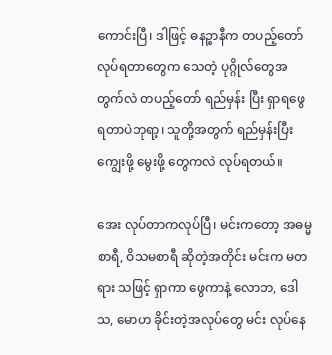ကောင်းပြီ၊ ဒါဖြင့် ဓနဉ္စာနီက တပည့်တော် လုပ်ရတာတွေက သေတဲ့ ပုဂ္ဂိုလ်တွေအတွက်လဲ တပည့်တော် ရည်မှန်း ပြီး ရှာရဖွေရတာပဲဘုရာ့၊ သူတို့အတွက် ရည်မှန်းပြီး ကျွေးဖို့ မွေးဖို့ တွေကလဲ လုပ်ရတယ်။

အေး လုပ်တာကလုပ်ပြီ၊ မင်းကတော့ အဓမ္မစာရီ, ဝိသမစာရီ ဆိုတဲ့အတိုင်း မင်းက မတရား သဖြင့် ရှာကာ ဖွေကာနဲ့ လောဘ, ဒေါသ, မောဟ ခိုင်းတဲ့အလုပ်တွေ မင်း လုပ်နေ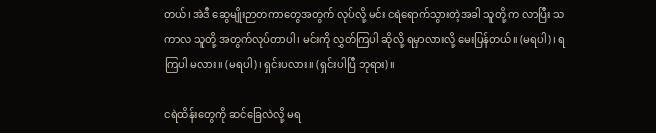တယ်၊ အဲဒီ ဆွေမျိုးဉာတကာတွေအတွက် လုပ်လို့ မင်း ငရဲရောက်သွားတဲ့အခါ သူတို့ က လာပြီး သကာလ သူတို့ အတွက်လုပ်တာပါ၊ မင်းကို လွှတ်ကြပါ ဆိုလို့ ရမှာလားလို့ မေးပြန်တယ်။ (မရပါ)၊ ရကြပါ မလား။ (မရပါ)၊ ရှင်းပလား။ (ရှင်းပါပြီ ဘုရား)။

ငရဲထိန်းတွေကို ဆင်ခြေလဲလို့ မရ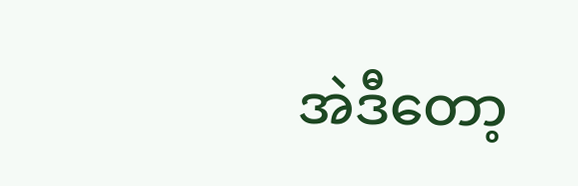အဲဒီတော့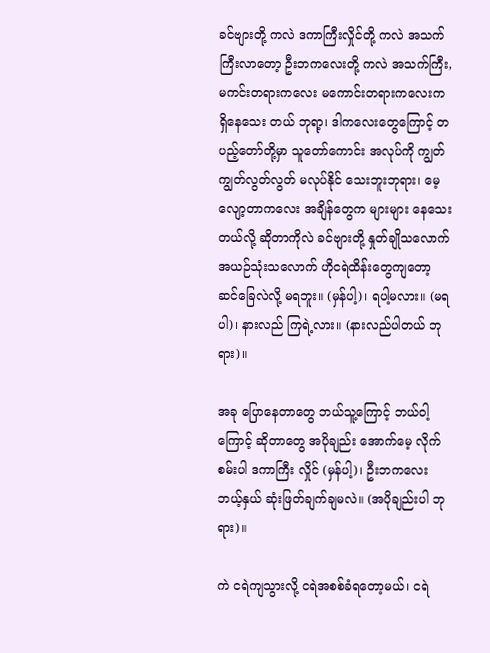ခင်ဗျားတို့ ကလဲ ဒကာကြီးလှိုင်တို့ ကလဲ အသက်ကြီးလာတော့ ဦးဘကလေးတို့ ကလဲ အသက်ကြီး, မကင်းတရားကလေး မကောင်းတရားကလေးက ရှိနေသေး တယ် ဘုရာ့၊ ဒါကလေးတွေကြောင့် တပည့်တော်တို့မှာ သူတော်ကောင်း အလုပ်ကို ကျွတ်ကျွတ်လွတ်လွတ် မလုပ်နိုင် သေးဘူးဘုရား၊ မေ့လျော့တာကလေး အချိန်တွေက များများ နေသေးတယ်လို့ ဆိုတာကိုလဲ ခင်ဗျားတို့ နှုတ်ချိုသလောက် အယဉ်သုံးသလောက် ဟိုငရဲထိန်းတွေကျတော့ ဆင်ခြေလဲလို့ မရဘူး။ (မှန်ပါ့)၊ ရပါ့မလား။ (မရပါ)၊ နားလည် ကြရဲ့လား။ (နားလည်ပါတယ် ဘုရား)။

အခု ပြောနေတာတွေ ဘယ်သူ့ကြောင့် ဘယ်ဝါ့ကြောင့် ဆိုတာတွေ အပိုချည်း အောက်မေ့ လိုက်စမ်းပါ ဒကာကြီး လှိုင် (မှန်ပါ့)၊ ဦးဘကလေး ဘယ့်နှယ် ဆုံးဖြတ်ချက်ချမလဲ။ (အပိုချည်းပါ ဘုရား)။

ကဲ ငရဲကျသွားလို့ ငရဲအစစ်ခံရတော့မယ်၊ ငရဲ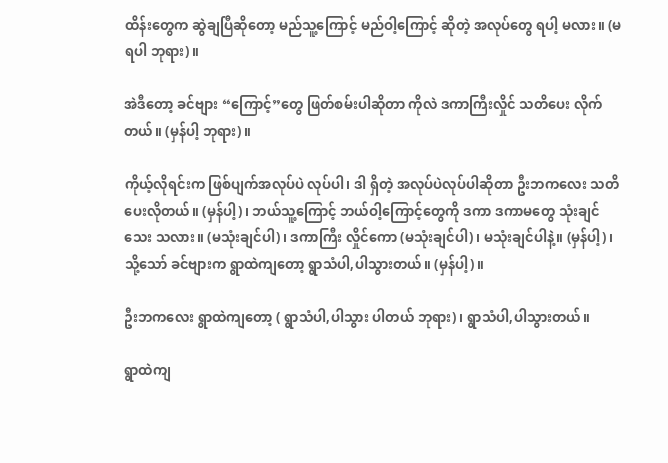ထိန်းတွေက ဆွဲချပြီဆိုတော့ မည်သူ့ကြောင့် မည်ဝါ့ကြောင့် ဆိုတဲ့ အလုပ်တွေ ရပါ့ မလား။ (မရပါ ဘုရား)။

အဲဒီတော့ ခင်ဗျား “ကြောင့်”တွေ ဖြတ်စမ်းပါဆိုတာ ကိုလဲ ဒကာကြီးလှိုင် သတိပေး လိုက်တယ်။ (မှန်ပါ့ ဘုရား)။

ကိုယ့်လိုရင်းက ဖြစ်ပျက်အလုပ်ပဲ လုပ်ပါ၊ ဒါ ရှိတဲ့ အလုပ်ပဲလုပ်ပါဆိုတာ ဦးဘကလေး သတိပေးလိုတယ်။ (မှန်ပါ့)၊ ဘယ်သူ့ကြောင့် ဘယ်ဝါ့ကြောင့်တွေကို ဒကာ ဒကာမတွေ သုံးချင်သေး သလား။ (မသုံးချင်ပါ)၊ ဒကာကြီး လှိုင်ကော (မသုံးချင်ပါ)၊ မသုံးချင်ပါနဲ့။ (မှန်ပါ့)၊ သို့သော် ခင်ဗျားက ရွာထဲကျတော့ ရွာသံပါ,ပါသွားတယ်။ (မှန်ပါ့)။

ဦးဘကလေး ရွာထဲကျတော့ ( ရွာသံပါ,ပါသွား ပါတယ် ဘုရား)၊ ရွာသံပါ,ပါသွားတယ်။

ရွာထဲကျ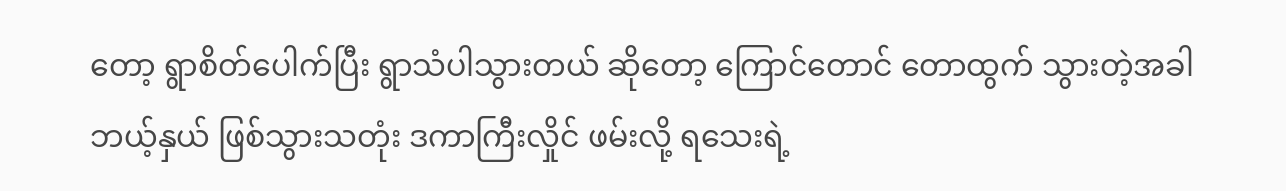တော့ ရွာစိတ်ပေါက်ပြီး ရွာသံပါသွားတယ် ဆိုတော့ ကြောင်တောင် တောထွက် သွားတဲ့အခါ ဘယ့်နှယ် ဖြစ်သွားသတုံး ဒကာကြီးလှိုင် ဖမ်းလို့ ရသေးရဲ့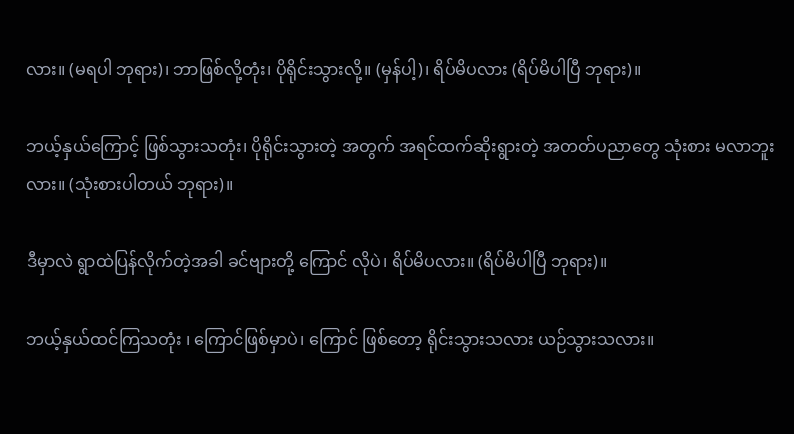လား။ (မရပါ ဘုရား)၊ ဘာဖြစ်လို့တုံး၊ ပိုရိုင်းသွားလို့။ (မှန်ပါ့)၊ ရိပ်မိပလား (ရိပ်မိပါပြီ ဘုရား)။

ဘယ့်နှယ်ကြောင့် ဖြစ်သွားသတုံး၊ ပိုရိုင်းသွားတဲ့ အတွက် အရင်ထက်ဆိုးရွားတဲ့ အတတ်ပညာတွေ သုံးစား မလာဘူးလား။ (သုံးစားပါတယ် ဘုရား)။

ဒီမှာလဲ ရွာထဲပြန်လိုက်တဲ့အခါ ခင်ဗျားတို့ ကြောင် လိုပဲ၊ ရိပ်မိပလား။ (ရိပ်မိပါပြီ ဘုရား)။

ဘယ့်နှယ်ထင်ကြသတုံး ၊ ကြောင်ဖြစ်မှာပဲ၊ ကြောင် ဖြစ်တော့ ရိုင်းသွားသလား ယဉ်သွားသလား။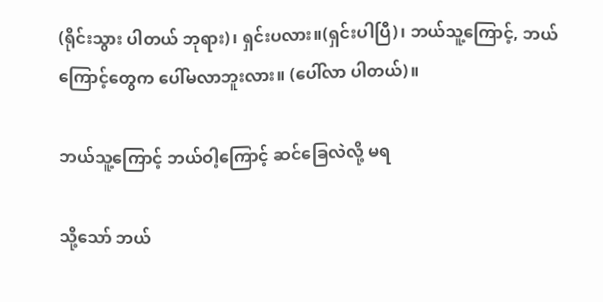(ရိုင်းသွား ပါတယ် ဘုရား)၊ ရှင်းပလား။(ရှင်းပါပြီ)၊ ဘယ်သူ့ကြောင့်, ဘယ်ကြောင့်တွေက ပေါ်မလာဘူးလား။ (ပေါ်လာ ပါတယ်)။

ဘယ်သူ့ကြောင့် ဘယ်ဝါ့ကြောင့် ဆင်ခြေလဲလို့ မရ

သို့သော် ဘယ်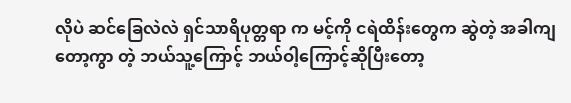လိုပဲ ဆင်ခြေလဲလဲ ရှင်သာရိပုတ္တရာ က မင့်ကို ငရဲထိန်းတွေက ဆွဲတဲ့ အခါကျတော့ကွာ တဲ့ ဘယ်သူ့ကြောင့် ဘယ်ဝါ့ကြောင့်ဆိုပြီးတော့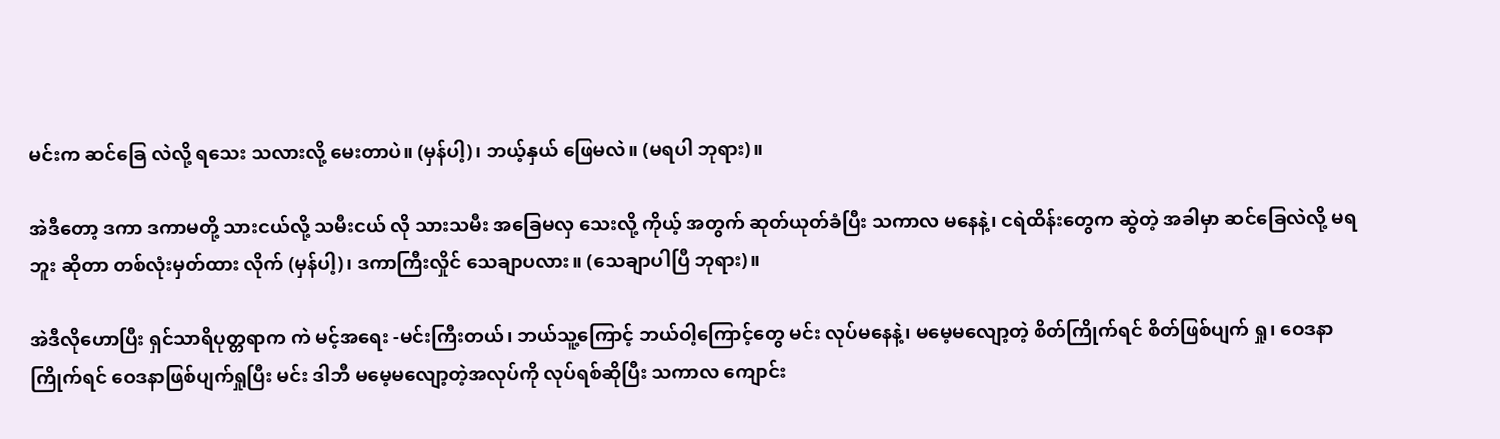မင်းက ဆင်ခြေ လဲလို့ ရသေး သလားလို့ မေးတာပဲ။ (မှန်ပါ့)၊ ဘယ့်နှယ် ဖြေမလဲ။ (မရပါ ဘုရား)။

အဲဒီတော့ ဒကာ ဒကာမတို့ သားငယ်လို့ သမီးငယ် လို သားသမီး အခြေမလှ သေးလို့ ကိုယ့် အတွက် ဆုတ်ယုတ်ခံပြီး သကာလ မနေနဲ့၊ ငရဲထိန်းတွေက ဆွဲတဲ့ အခါမှာ ဆင်ခြေလဲလို့ မရဘူး ဆိုတာ တစ်လုံးမှတ်ထား လိုက် (မှန်ပါ့)၊ ဒကာကြီးလှိုင် သေချာပလား။ (သေချာပါပြီ ဘုရား)။

အဲဒီလိုဟောပြီး ရှင်သာရိပုတ္တရာက ကဲ မင့်အရေး -မင်းကြီးတယ်၊ ဘယ်သူ့ကြောင့် ဘယ်ဝါ့ကြောင့်တွေ မင်း လုပ်မနေနဲ့၊ မမေ့မလျော့တဲ့ စိတ်ကြိုက်ရင် စိတ်ဖြစ်ပျက် ရှု၊ ဝေဒနာကြိုက်ရင် ဝေဒနာဖြစ်ပျက်ရှုပြီး မင်း ဒါဘီ မမေ့မလျော့တဲ့အလုပ်ကို လုပ်ရစ်ဆိုပြီး သကာလ ကျောင်း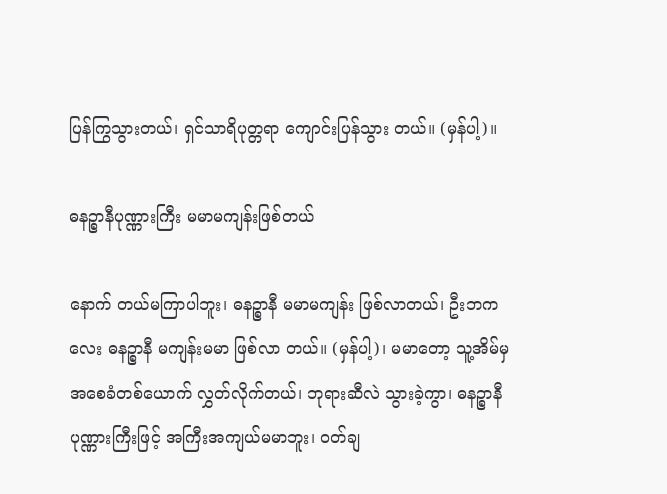ပြန်ကြွသွားတယ်၊ ရှင်သာရိပုတ္တရာ ကျောင်းပြန်သွား တယ်။ (မှန်ပါ့)။

ဓနဉ္စာနီပုဏ္ဏားကြီး မမာမကျန်းဖြစ်တယ်

နောက် တယ်မကြာပါဘူး၊ ဓနဉ္စာနီ မမာမကျန်း ဖြစ်လာတယ်၊ ဦးဘကလေး ဓနဉ္စာနီ မကျန်းမမာ ဖြစ်လာ တယ်။ (မှန်ပါ့)၊ မမာတော့ သူ့အိမ်မှ အစေခံတစ်ယောက် လွှတ်လိုက်တယ်၊ ဘုရားဆီလဲ သွားခဲ့ကွာ၊ ဓနဉ္စာနီ ပုဏ္ဏားကြီးဖြင့် အကြီးအကျယ်မမာဘူး၊ ဝတ်ချ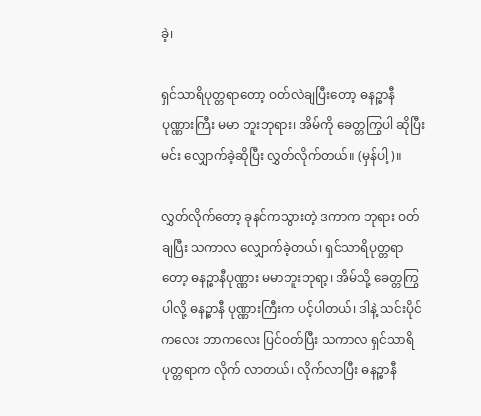ခဲ့၊

ရှင်သာရိပုတ္တရာတော့ ဝတ်လဲချပြီးတော့ ဓနဉ္စာနီပုဏ္ဏားကြီး မမာ ဘူးဘုရား၊ အိမ်ကို ခေတ္တကြွပါ ဆိုပြီး မင်း လျှောက်ခဲ့ဆိုပြီး လွှတ်လိုက်တယ်။ (မှန်ပါ့)။

လွှတ်လိုက်တော့ ခုနင်ကသွားတဲ့ ဒကာက ဘုရား ဝတ်ချပြီး သကာလ လျှောက်ခဲ့တယ်၊ ရှင်သာရိပုတ္တရာတော့ ဓနဉ္စာနီပုဏ္ဏား မမာဘူးဘုရာ့၊ အိမ်သို့ ခေတ္တကြွပါလို့ ဓနဉ္စာနီ ပုဏ္ဏားကြီးက ပင့်ပါတယ်၊ ဒါနဲ့ သင်းပိုင်ကလေး ဘာကလေး ပြင်ဝတ်ပြီး သကာလ ရှင်သာရိပုတ္တရာက လိုက် လာတယ်၊ လိုက်လာပြီး ဓနဉ္စာနီ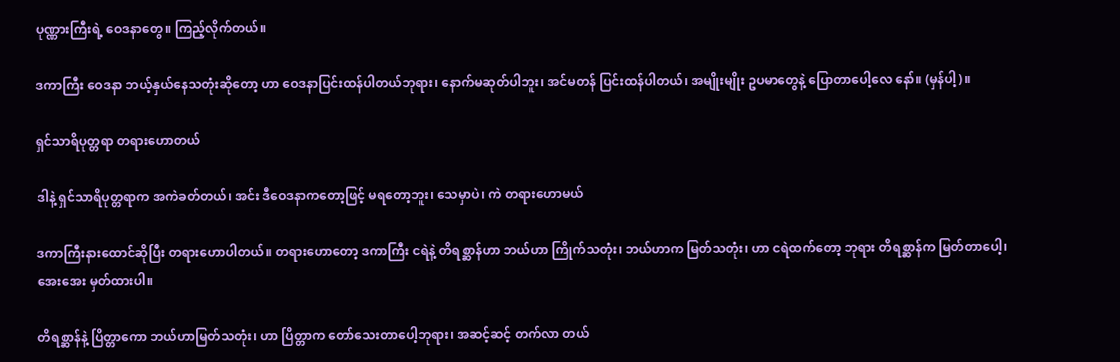ပုဏ္ဏားကြီးရဲ့ ဝေဒနာတွေ။ ကြည့်လိုက်တယ်။

ဒကာကြီး ဝေဒနာ ဘယ့်နှယ်နေသတုံးဆိုတော့ ဟာ ဝေဒနာပြင်းထန်ပါတယ်ဘုရား၊ နောက်မဆုတ်ပါဘူး၊ အင်မတန် ပြင်းထန်ပါတယ်၊ အမျိုးမျိုး ဥပမာတွေနဲ့ ပြောတာပေါ့လေ နော်။ (မှန်ပါ့)။

ရှင်သာရိပုတ္တရာ တရားဟောတယ်

ဒါနဲ့ ရှင်သာရိပုတ္တရာက အကဲခတ်တယ်၊ အင်း ဒီဝေဒနာကတော့ဖြင့် မရတော့ဘူး၊ သေမှာပဲ၊ ကဲ တရားဟောမယ်

ဒကာကြီးနားထောင်ဆိုပြီး တရားဟောပါတယ်။ တရားဟောတော့ ဒကာကြီး ငရဲနဲ့ တိရစ္ဆာန်ဟာ ဘယ်ဟာ ကြိုက်သတုံး၊ ဘယ်ဟာက မြတ်သတုံး၊ ဟာ ငရဲထက်တော့ ဘုရား တိရစ္ဆာန်က မြတ်တာပေါ့၊ အေးအေး မှတ်ထားပါ။

တိရစ္ဆာန်နဲ့ ပြိတ္တာကော ဘယ်ဟာမြတ်သတုံး၊ ဟာ ပြိတ္တာက တော်သေးတာပေါ့ဘုရား၊ အဆင့်ဆင့် တက်လာ တယ်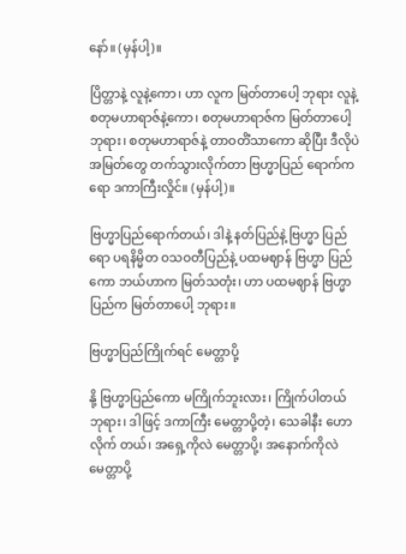နော်။ (မှန်ပါ့)။

ပြိတ္တာနဲ့ လူနဲ့ကော၊ ဟာ လူက မြတ်တာပေါ့ ဘုရား လူနဲ့ စတုမဟာရာဇ်နဲ့ကော၊ စတုမဟာရာဇ်က မြတ်တာပေါ့ဘုရား၊ စတုမဟာရာဇ်နဲ့ တာဝတိံသာကော ဆိုပြီး ဒီလိုပဲ အမြတ်တွေ တက်သွားလိုက်တာ ဗြဟ္မာပြည် ရောက်ကရော ဒကာကြီးလှိုင်။ (မှန်ပါ့)။

ဗြဟ္မာပြည်ရောက်တယ်၊ ဒါနဲ့ နတ်ပြည်နဲ့ ဗြဟ္မာ ပြည်ရော ပရနိမ္မိတ ဝသဝတီပြည်နဲ့ ပထမဈာန် ဗြဟ္မာ ပြည်ကော ဘယ်ဟာက မြတ်သတုံး၊ ဟာ ပထမဈာန် ဗြဟ္မာပြည်က မြတ်တာပေါ့ ဘုရား။

ဗြဟ္မာပြည်ကြိုက်ရင် မေတ္တာပို့

နို့ ဗြဟ္မာပြည်ကော မကြိုက်ဘူးလား၊ ကြိုက်ပါတယ် ဘုရား၊ ဒါဖြင့် ဒကာကြီး မေတ္တာပို့တဲ့၊ သေခါနီး ဟောလိုက် တယ်၊ အရှေ့ကိုလဲ မေတ္တာပို့၊ အနောက်ကိုလဲ မေတ္တာပို့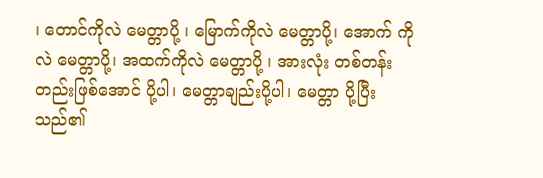၊ တောင်ကိုလဲ မေတ္တာပို့ ၊ မြောက်ကိုလဲ မေတ္တာပို့၊ အောက် ကိုလဲ မေတ္တာပို့၊ အထက်ကိုလဲ မေတ္တာပို့ ၊ အားလုံး တစ်တန်းတည်းဖြစ်အောင် ပို့ပါ၊ မေတ္တာချည်းပို့ပါ၊ မေတ္တာ ပို့ပြီးသည်၏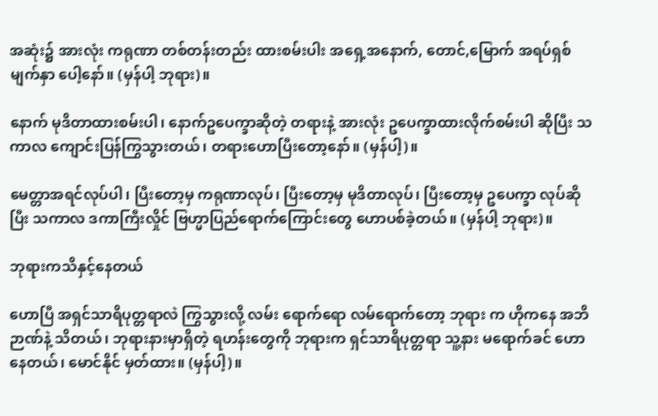အဆုံး၌ အားလုံး ကရုဏာ တစ်တန်းတည်း ထားစမ်းပါး အရှေ့အနောက်, တောင်,မြောက် အရပ်ရှစ် မျက်နှာ ပေါ့နော်။ (မှန်ပါ့ ဘုရား)။

နောက် မုဒိတာထားစမ်းပါ၊ နောက်ဥပေက္ခာဆိုတဲ့ တရားနဲ့ အားလုံး ဥပေက္ခာထားလိုက်စမ်းပါ ဆိုပြီး သကာလ ကျောင်းပြန်ကြွသွားတယ်၊ တရားဟောပြီးတော့နော်။ (မှန်ပါ့)။

မေတ္တာအရင်လုပ်ပါ၊ ပြီးတော့မှ ကရုဏာလုပ်၊ ပြီးတော့မှ မုဒိတာလုပ်၊ ပြီးတော့မှ ဥပေက္ခာ လုပ်ဆိုပြီး သကာလ ဒကာကြီးလှိုင် ဗြဟ္မာပြည်ရောက်ကြောင်းတွေ ဟောပစ်ခဲ့တယ်။ (မှန်ပါ့ ဘုရား)။

ဘုရားကသိနှင့်နေတယ်

ဟောပြီ အရှင်သာရိပုတ္တရာလဲ ကြွသွားလို့ လမ်း ရောက်ရော လမ်ရောက်တော့ ဘုရား က ဟိုကနေ အဘိဉာဏ်နဲ့ သိတယ်၊ ဘုရားနားမှာရှိတဲ့ ရဟန်းတွေကို ဘုရားက ရှင်သာရိပုတ္တရာ သူ့နား မရောက်ခင် ဟောနေတယ်၊ မောင်နိုင် မှတ်ထား။ (မှန်ပါ့)။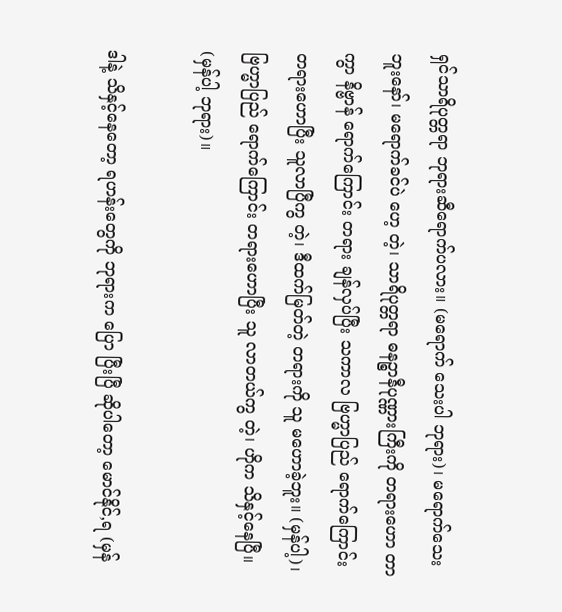ရှင်သာရိပုတ္တရာ ဘုရားဆီရောက်ပလား။ (မရောက် သေးပါ ဘုရား)၊ မရောက်သေးဘူးနော်၊ မရောက်ခင်ပဲ ဟေ့ တဲ့၊ သာရိပုတ္တရာ ဓနဉ္စာနီပုဏ္ဏားကြီးကို တရားဟော တာကွာ နိဗ္ဗာန် ရောက်ကြောင်း တရား ချန်လှပ်ပြီး သကာလ ဗြဟ္မာပြည် ရောက်ကြောင်း တရားဟောပြီး သူလာပြီကွ တဲ့၊ ဒီထက်မြတ်တဲ့ တရားကို သူ မဟောခဲ့ဘူး။ (မှန်ပါ့)၊ ဗြဟ္မာပြည် ရောက်ကြောင်း တရားဟောပြီး သူ လာတယ်ကွ တဲ့၊ ဟိုက သိနှင့်နေပြီ။ (မှန်ပါ့ ဘုရား)။

ဒါနဲ့ သိနှင့်နေတော့ ရဟန်းတွေကို ဘုရားက ပြော ပြီးပြီ ဆိုပါတော့ မောင်နိုင်,ရ (မှန်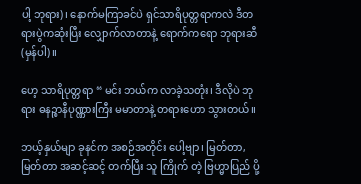ပါ့ ဘုရား)၊ နောက်မကြာခင်ပဲ ရှင်သာရိပုတ္တရာကလဲ ဒီတရားပွဲကဆုံးပြီး လျှောက်လာတာနဲ့ ရောက်ကရော ဘုရားဆီ (မှန်ပါ)။

ဟေ့ သာရိပုတ္တရာ “ မင်း ဘယ်က လာခဲ့သတုံး၊ ဒီလိုပဲ ဘုရား ဓနဉ္စာနီပုဏ္ဏားကြီး မမာတာနဲ့ တရားဟော သွားတယ်။

ဘယ့်နှယ်မျာ ခုနင်က အစဉ်အတိုင်း ပေါ့ဗျာ၊ မြတ်တာ, မြတ်တာ အဆင့်ဆင့် တက်ပြီး သူ ကြိုက် တဲ့ ဗြဟ္မာပြည် ပို့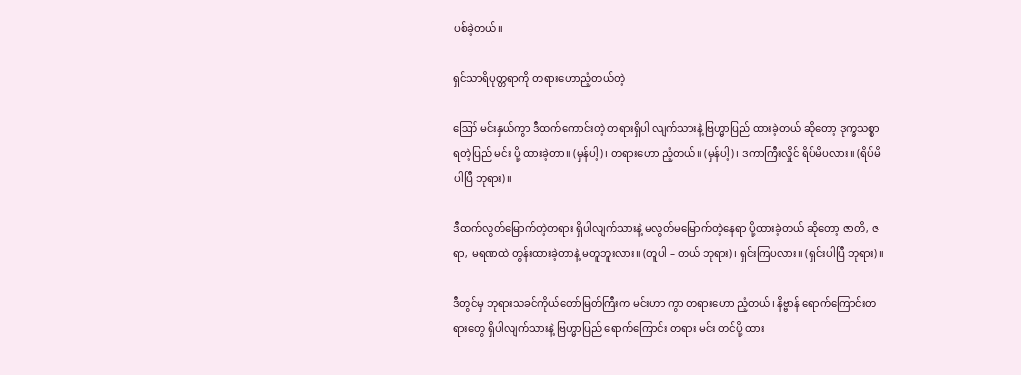ပစ်ခဲ့တယ်။

ရှင်သာရိပုတ္တရာကို တရားဟောညံ့တယ်တဲ့

ဪ မင်းနှယ်ကွာ ဒီထက်ကောင်းတဲ့ တရားရှိပါ လျက်သားနဲ့ ဗြဟ္မာပြည် ထားခဲ့တယ် ဆိုတော့ ဒုက္ခသစ္စာ ရတဲ့ပြည် မင်း ပို့ ထားခဲ့တာ။ (မှန်ပါ့)၊ တရားဟော ညံ့တယ်။ (မှန်ပါ့)၊ ဒကာကြီးလှိုင် ရိပ်မိပလား။ (ရိပ်မိပါပြီ ဘုရား)။

ဒီထက်လွတ်မြောက်တဲ့တရား ရှိပါလျက်သားနဲ့ မလွတ်မမြောက်တဲ့နေရာ ပို့ထားခဲ့တယ် ဆိုတော့ ဇာတိ, ဇရာ, မရဏထဲ တွန်းထားခဲ့တာနဲ့ မတူဘူးလား။ (တူပါ – တယ် ဘုရား)၊ ရှင်းကြပလား။ (ရှင်းပါပြီ ဘုရား)။

ဒီတွင်မှ ဘုရားသခင်ကိုယ်တော်မြတ်ကြီးက မင်းဟာ ကွာ တရားဟော ညံ့တယ်၊ နိဗ္ဗာန် ရောက်ကြောင်းတရားတွေ ရှိပါလျက်သားနဲ့ ဗြဟ္မာပြည် ရောက်ကြောင်း တရား မင်း တင်ပို့ ထား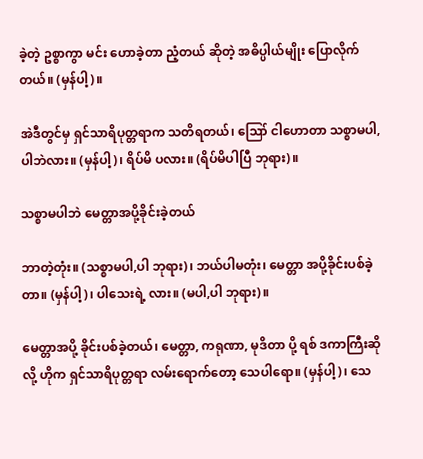ခဲ့တဲ့ ဥစ္စာကွာ မင်း ဟောခဲ့တာ ညံ့တယ် ဆိုတဲ့ အဓိပ္ပါယ်မျိုး ပြောလိုက်တယ်။ (မှန်ပါ့)။

အဲဒီတွင်မှ ရှင်သာရိပုတ္တရာက သတိရတယ်၊ ဪ ငါဟောတာ သစ္စာမပါ,ပါဘဲလား။ (မှန်ပါ့)၊ ရိပ်မိ ပလား။ (ရိပ်မိပါပြီ ဘုရား)။

သစ္စာမပါဘဲ မေတ္တာအပို့ခိုင်းခဲ့တယ်

ဘာတဲ့တုံး။ (သစ္စာမပါ,ပါ ဘုရား)၊ ဘယ်ပါမတုံး၊ မေတ္တာ အပို့ခိုင်းပစ်ခဲ့တာ။ (မှန်ပါ့)၊ ပါသေးရဲ့ လား။ (မပါ,ပါ ဘုရား)။

မေတ္တာအပို့ ခိုင်းပစ်ခဲ့တယ်၊ မေတ္တာ, ကရုဏာ, မုဒိတာ ပို့ ရစ် ဒကာကြီးဆိုလို့ ဟိုက ရှင်သာရိပုတ္တရာ လမ်းရောက်တော့ သေပါရော။ (မှန်ပါ့)၊ သေ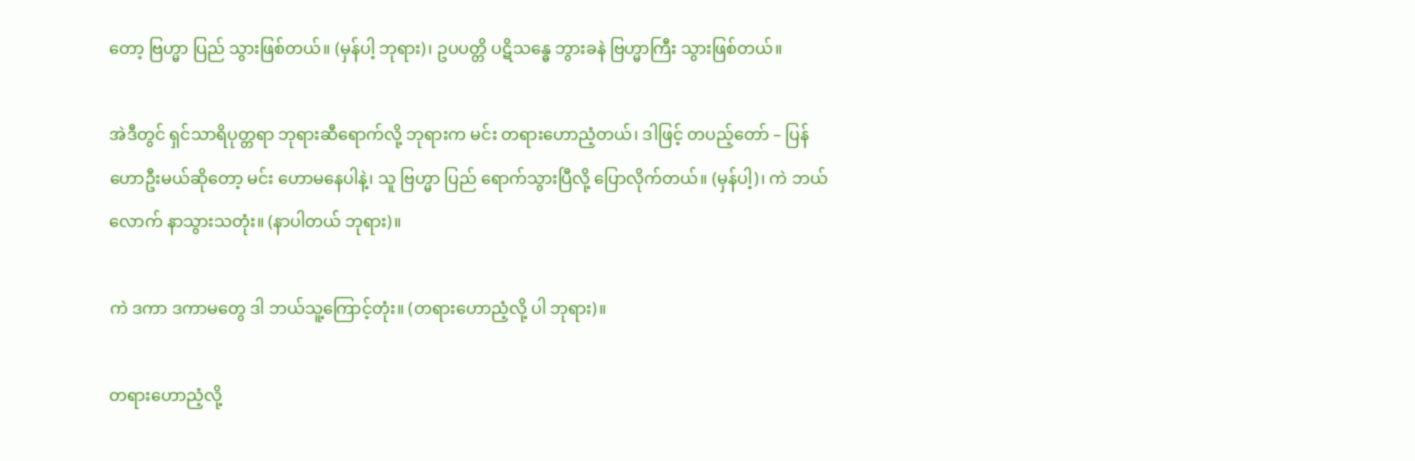တော့ ဗြဟ္မာ ပြည် သွားဖြစ်တယ်။ (မှန်ပါ့ ဘုရား)၊ ဥပပတ္တိ ပဋိသန္ဓေ ဘွားခနဲ ဗြဟ္မာကြီး သွားဖြစ်တယ်။

အဲဒီတွင် ရှင်သာရိပုတ္တရာ ဘုရားဆီရောက်လို့ ဘုရားက မင်း တရားဟောညံ့တယ်၊ ဒါဖြင့် တပည့်တော် – ပြန်ဟောဦးမယ်ဆိုတော့ မင်း ဟောမနေပါနဲ့၊ သူ ဗြဟ္မာ ပြည် ရောက်သွားပြီလို့ ပြောလိုက်တယ်။ (မှန်ပါ့)၊ ကဲ ဘယ်လောက် နာသွားသတုံး။ (နာပါတယ် ဘုရား)။

ကဲ ဒကာ ဒကာမတွေ ဒါ ဘယ်သူ့ကြောင့်တုံး။ (တရားဟောညံ့လို့ ပါ ဘုရား)။

တရားဟောညံ့လို့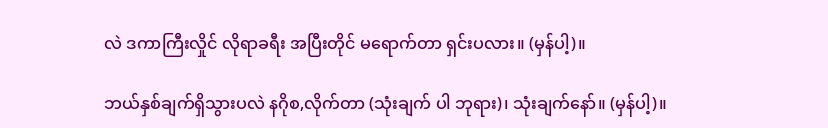လဲ ဒကာကြီးလှိုင် လိုရာခရီး အပြီးတိုင် မရောက်တာ ရှင်းပလား။ (မှန်ပါ့)။

ဘယ်နှစ်ချက်ရှိသွားပလဲ နဂိုစ,လိုက်တာ (သုံးချက် ပါ ဘုရား)၊ သုံးချက်နော်။ (မှန်ပါ့)။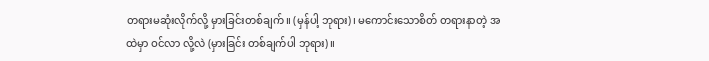တရားမဆုံးလိုက်လို့ မှားခြင်းတစ်ချက်။ (မှန်ပါ့ ဘုရား)၊ မကောင်းသောစိတ် တရားနာတဲ့ အထဲမှာ ဝင်လာ လို့လဲ (မှားခြင်း တစ်ချက်ပါ ဘုရား)။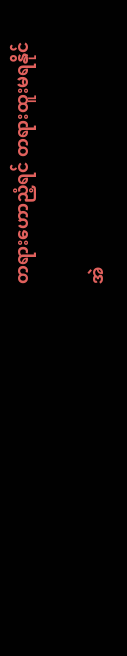တရားဟောညံ့ရင် တရားထူးမရနိုင်

အဲ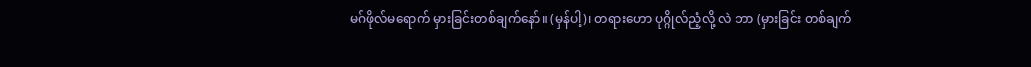မဂ်ဖိုလ်မရောက် မှားခြင်းတစ်ချက်နော်။ (မှန်ပါ့)၊ တရားဟော ပုဂ္ဂိုလ်ညံ့လို့ လဲ ဘာ (မှားခြင်း တစ်ချက်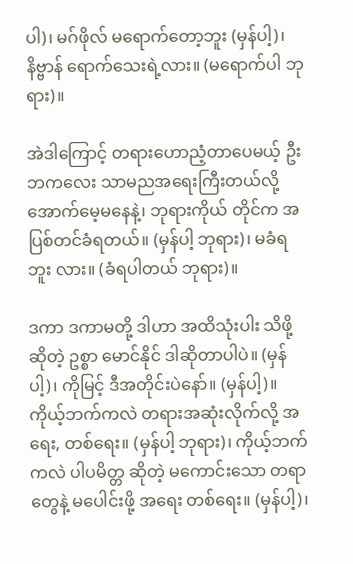ပါ)၊ မဂ်ဖိုလ် မရောက်တော့ဘူး (မှန်ပါ့)၊ နိဗ္ဗာန် ရောက်သေးရဲ့လား။ (မရောက်ပါ ဘုရား)။

အဲဒါကြောင့် တရားဟောညံ့တာပေမယ့် ဦးဘကလေး သာမညအရေးကြီးတယ်လို့ အောက်မေ့မနေနဲ့၊ ဘုရားကိုယ် တိုင်က အပြစ်တင်ခံရတယ်။ (မှန်ပါ့ ဘုရား)၊ မခံရဘူး လား။ (ခံရပါတယ် ဘုရား)။

ဒကာ ဒကာမတို့ ဒါဟာ အထိသုံးပါး သိဖို့ ဆိုတဲ့ ဥစ္စာ မောင်နိုင် ဒါဆိုတာပါပဲ။ (မှန်ပါ့)၊ ကိုမြင့် ဒီအတိုင်းပဲနော်။ (မှန်ပါ့)။ ကိုယ့်ဘက်ကလဲ တရားအဆုံးလိုက်လို့ အရေး, တစ်ရေး။ (မှန်ပါ့ ဘုရား)၊ ကိုယ့်ဘက်ကလဲ ပါပမိတ္တ ဆိုတဲ့ မကောင်းသော တရာ တွေနဲ့ မပေါင်းဖို့ အရေး တစ်ရေး။ (မှန်ပါ့)၊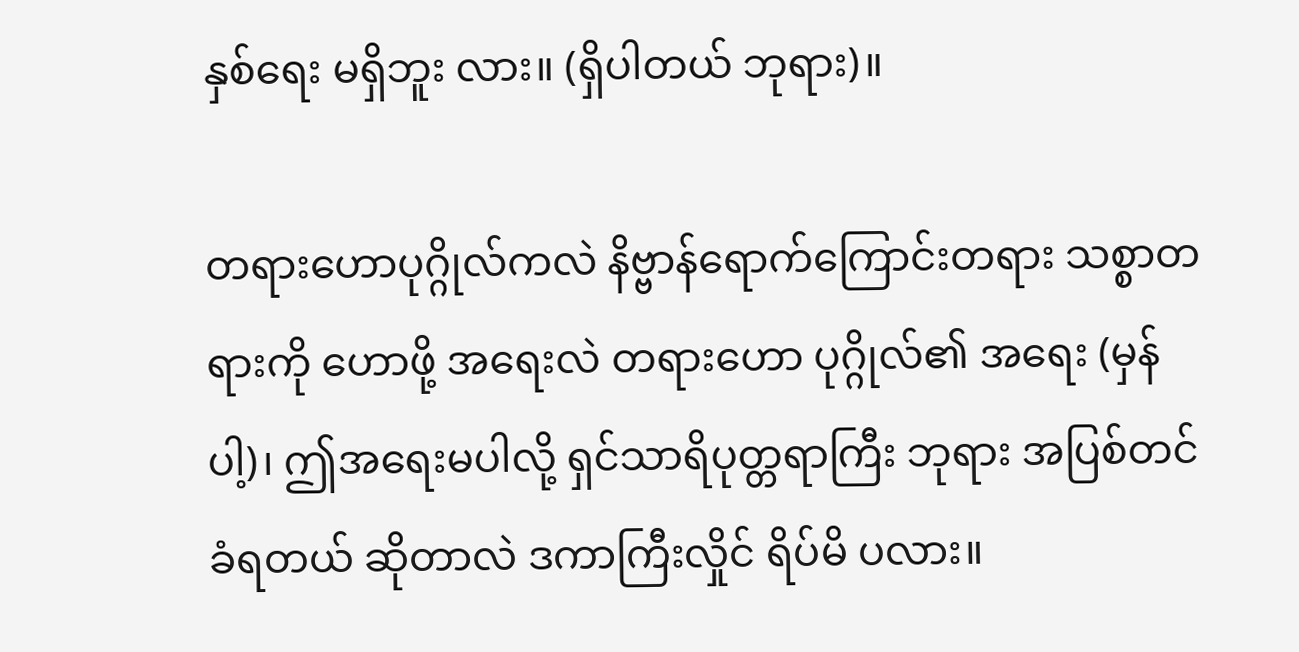နှစ်ရေး မရှိဘူး လား။ (ရှိပါတယ် ဘုရား)။

တရားဟောပုဂ္ဂိုလ်ကလဲ နိဗ္ဗာန်ရောက်ကြောင်းတရား သစ္စာတရားကို ဟောဖို့ အရေးလဲ တရားဟော ပုဂ္ဂိုလ်၏ အရေး (မှန်ပါ့)၊ ဤအရေးမပါလို့ ရှင်သာရိပုတ္တရာကြီး ဘုရား အပြစ်တင် ခံရတယ် ဆိုတာလဲ ဒကာကြီးလှိုင် ရိပ်မိ ပလား။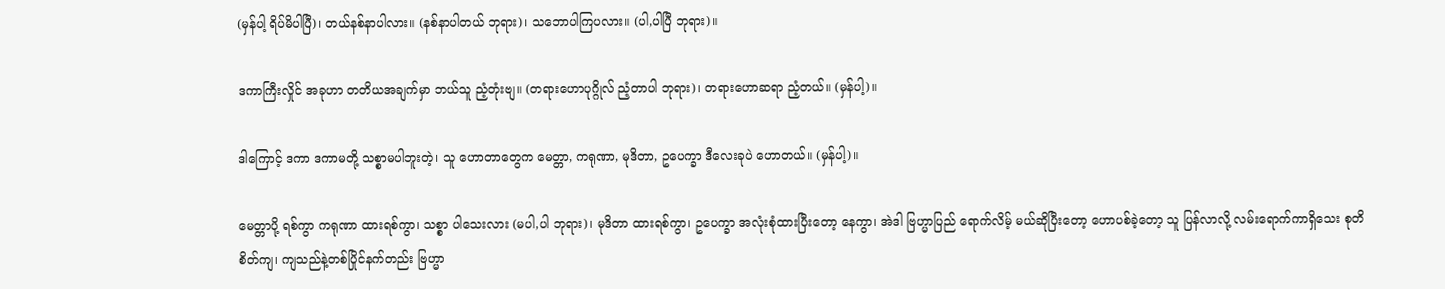(မှန်ပါ့ ရိပ်မိပါပြီ)၊ တယ်နစ်နာပါလား။ (နစ်နာပါတယ် ဘုရား)၊ သဘောပါကြပလား။ (ပါ,ပါပြီ ဘုရား)။

ဒကာကြီးလှိုင် အခုဟာ တတိယအချက်မှာ ဘယ်သူ ညံ့တုံးဗျ။ (တရားဟောပုဂ္ဂိုလ် ညံ့တာပါ ဘုရား)၊ တရားဟောဆရာ ညံ့တယ်။ (မှန်ပါ့)။

ဒါကြောင့် ဒကာ ဒကာမတို့ သစ္စာမပါဘူးတဲ့၊ သူ ဟောတာတွေက မေတ္တာ, ကရုဏာ, မုဒိတာ, ဥပေက္ခာ ဒီလေးခုပဲ ဟောတယ်။ (မှန်ပါ့)။

မေတ္တာပို့ ရစ်ကွာ ကရုဏာ ထားရစ်ကွာ၊ သစ္စာ ပါသေးလား (မပါ,ပါ ဘုရား)၊ မုဒိတာ ထားရစ်ကွာ၊ ဥပေက္ခာ အလုံးစုံထားပြီးတော့ နေကွာ၊ အဲဒါ ဗြဟ္မာပြည် ရောက်လိမ့် မယ်ဆိုပြီးတော့ ဟောပစ်ခဲ့တော့ သူ ပြန်လာလို့ လမ်းရောက်ကာရှိသေး စုတိစိတ်ကျ၊ ကျသည်နဲ့တစ်ပြိုင်နက်တည်း ဗြဟ္မာ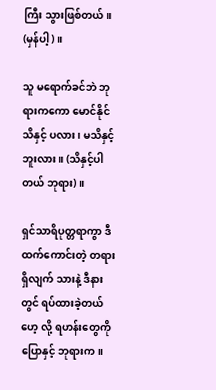ကြီး သွားဖြစ်တယ်။ (မှန်ပါ့)။

သူ မရောက်ခင်ဘဲ ဘုရားကကော မောင်နိုင် သိနှင့် ပလား၊ မသိနှင့်ဘူးလား။ (သိနှင့်ပါတယ် ဘုရား)။

ရှင်သာရိပုတ္တရာကွာ ဒီထက်ကောင်းတဲ့ တရား ရှိလျက် သားနဲ့ ဒီနားတွင် ရပ်ထားခဲ့တယ်ဟေ့ လို့ ရဟန်းတွေကို ပြောနှင့် ဘုရားက။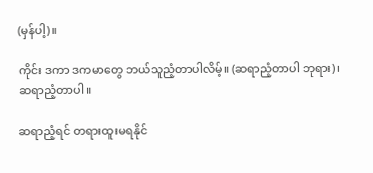(မှန်ပါ့)။

ကိုင်း ဒကာ ဒကမာတွေ ဘယ်သူညံ့တာပါလိမ့်။ (ဆရာညံ့တာပါ ဘုရား)၊ ဆရာညံ့တာပါ။

ဆရာညံ့ရင် တရားထူးမရနိုင်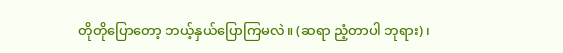တိုတိုပြောတော့ ဘယ့်နှယ်ပြောကြမလဲ။ (ဆရာ ညံ့တာပါ ဘုရား)၊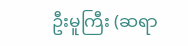ဦးမူကြီး (ဆရာ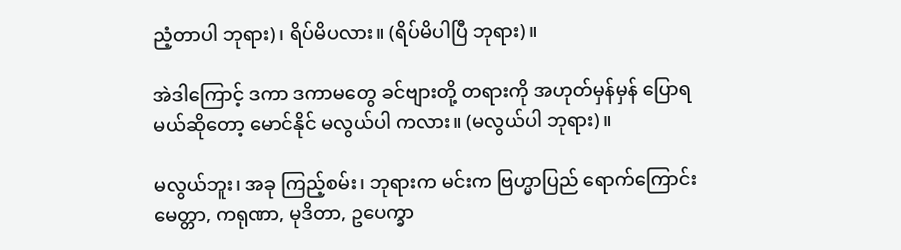ညံ့တာပါ ဘုရား)၊ ရိပ်မိပလား။ (ရိပ်မိပါပြီ ဘုရား)။

အဲဒါကြောင့် ဒကာ ဒကာမတွေ ခင်ဗျားတို့ တရားကို အဟုတ်မှန်မှန် ပြောရမယ်ဆိုတော့ မောင်နိုင် မလွယ်ပါ ကလား။ (မလွယ်ပါ ဘုရား)။

မလွယ်ဘူး၊ အခု ကြည့်စမ်း၊ ဘုရားက မင်းက ဗြဟ္မာပြည် ရောက်ကြောင်း မေတ္တာ, ကရုဏာ, မုဒိတာ, ဥပေက္ခာ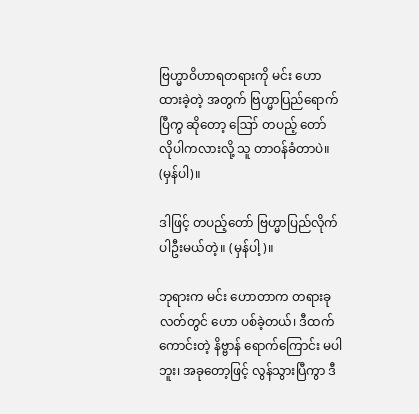ဗြဟ္မာဝိဟာရတရားကို မင်း ဟောထားခဲ့တဲ့ အတွက် ဗြဟ္မာပြည်ရောက်ပြီကွ ဆိုတော့ ဪ တပည့် တော် လိုပါကလားလို့ သူ တာဝန်ခံတာပဲ။ (မှန်ပါ)။

ဒါဖြင့် တပည့်တော် ဗြဟ္မာပြည်လိုက်ပါဦးမယ်တဲ့။ (မှန်ပါ့)။

ဘုရားက မင်း ဟောတာက တရားခုလတ်တွင် ဟော ပစ်ခဲ့တယ်၊ ဒီထက်ကောင်းတဲ့ နိဗ္ဗာန် ရောက်ကြောင်း မပါ ဘူး၊ အခုတော့ဖြင့် လွန်သွားပြီကွာ ဒီ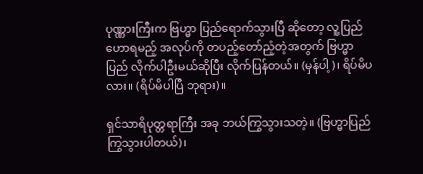ပုဏ္ဏားကြီးက ဗြဟ္မာ ပြည်ရောက်သွားပြီ ဆိုတော့ လူ့ပြည် ဟောရမည့် အလုပ်ကို တပည့်တော်ညံ့တဲ့အတွက် ဗြဟ္မာပြည် လိုက်ပါဦးမယ်ဆိုပြီး လိုက်ပြန်တယ်။ (မှန်ပါ့)၊ ရိပ်မိပလား။ (ရိပ်မိပါပြီ ဘုရား)။

ရှင်သာရိပုတ္တရာကြီး အခု ဘယ်ကြွသွားသတဲ့။ (ဗြဟ္မာပြည် ကြွသွားပါတယ်)၊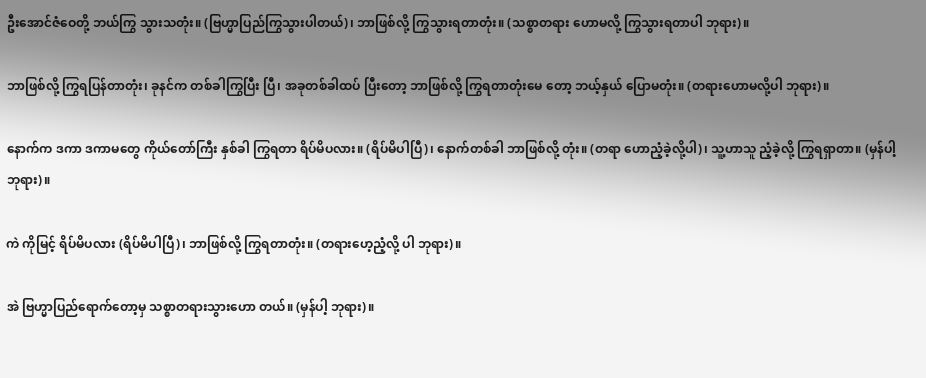ဦးအောင်ဇံဝေတို့ ဘယ်ကြွ သွားသတုံး။ (ဗြဟ္မာပြည်ကြွသွားပါတယ်)၊ ဘာဖြစ်လို့ ကြွသွားရတာတုံး။ (သစ္စာတရား ဟောမလို့ ကြွသွားရတာပါ ဘုရား)။

ဘာဖြစ်လို့ ကြွရပြန်တာတုံး၊ ခုနင်က တစ်ခါကြွပြီး ပြီ၊ အခုတစ်ခါထပ် ပြီးတော့ ဘာဖြစ်လို့ ကြွရတာတုံးမေ တော့ ဘယ့်နှယ် ပြောမတုံး။ (တရားဟောမလို့ပါ ဘုရား)။

နောက်က ဒကာ ဒကာမတွေ ကိုယ်တော်ကြီး နှစ်ခါ ကြွရတာ ရိပ်မိပလား။ (ရိပ်မိပါပြီ)၊ နောက်တစ်ခါ ဘာဖြစ်လို့ တုံး။ (တရာ ဟောညံ့ခဲ့လို့ပါ)၊ သူ့ဟာသူ ညံ့ခဲ့လို့ ကြွရရှာတာ။ (မှန်ပါ့ ဘုရား)။

ကဲ ကိုမြင့် ရိပ်မိပလား (ရိပ်မိပါပြီ)၊ ဘာဖြစ်လို့ ကြွရတာတုံး။ (တရားဟေ့ညံ့လို့ ပါ ဘုရား)။

အဲ ဗြဟ္မာပြည်ရောက်တော့မှ သစ္စာတရားသွားဟော တယ်။ (မှန်ပါ့ ဘုရား)။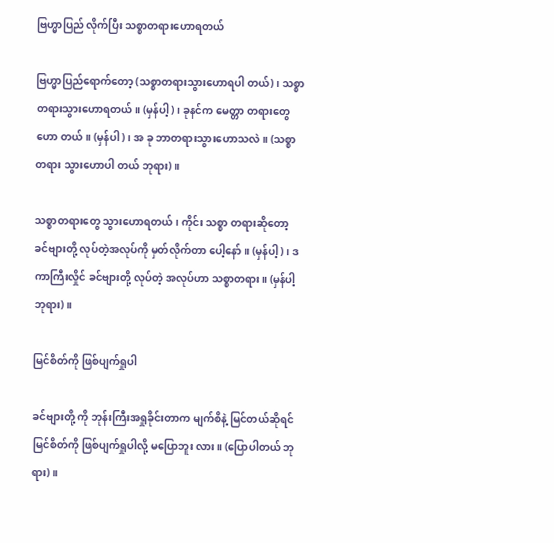ဗြဟ္မာပြည် လိုက်ပြီး သစ္စာတရားဟောရတယ်

ဗြဟ္မာပြည်ရောက်တော့ (သစ္စာတရားသွားဟောရပါ တယ်)၊ သစ္စာတရားသွားဟောရတယ်။ (မှန်ပါ့)၊ ခုနင်က မေတ္တာ တရားတွေဟော တယ်။ (မှန်ပါ)၊ အ ခု ဘာတရားသွားဟောသလဲ။ (သစ္စာတရား သွားဟောပါ တယ် ဘုရား)။

သစ္စာတရားတွေ သွားဟောရတယ်၊ ကိုင်း သစ္စာ တရားဆိုတော့ ခင်ဗျားတို့ လုပ်တဲ့အလုပ်ကို မှတ်လိုက်တာ ပေါ့နော်။ (မှန်ပါ့)၊ ဒကာကြီးလှိုင် ခင်ဗျားတို့ လုပ်တဲ့ အလုပ်ဟာ သစ္စာတရား။ (မှန်ပါ့ ဘုရား)။

မြင်စိတ်ကို ဖြစ်ပျက်ရှုပါ

ခင်ဗျားတို့ ကို ဘုန်းကြီးအရှုခိုင်းတာက မျက်စိနဲ့ မြင်တယ်ဆိုရင် မြင်စိတ်ကို ဖြစ်ပျက်ရှုပါလို့ မပြောဘူး လား။ (ပြောပါတယ် ဘုရား)။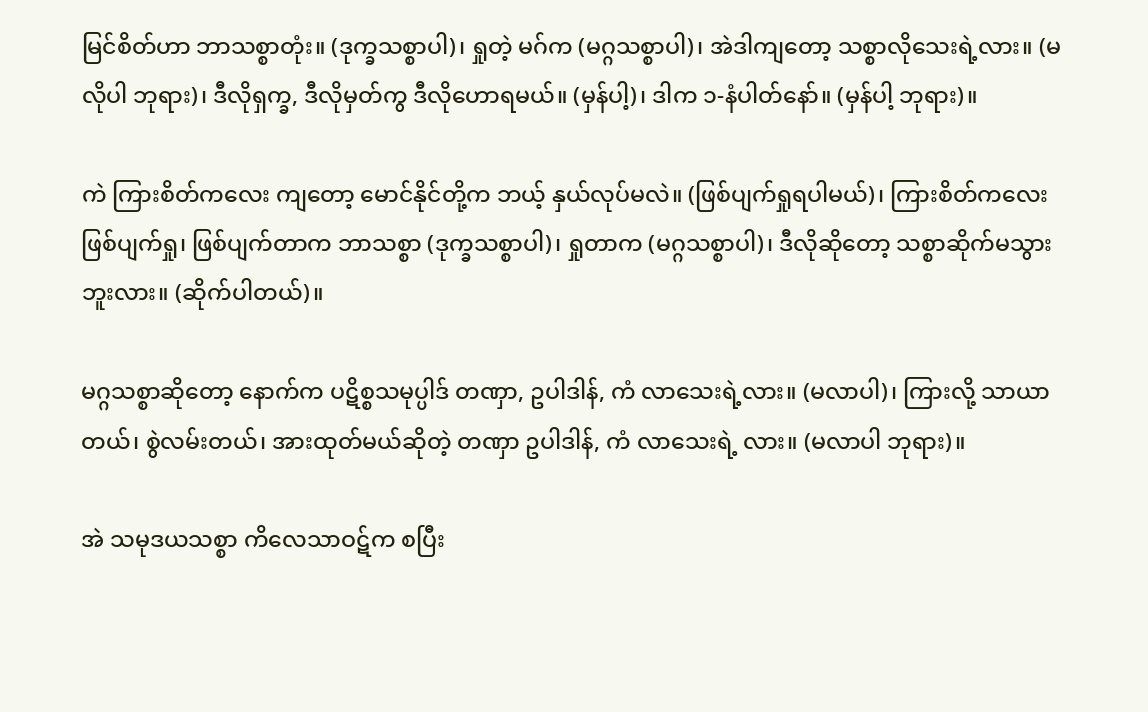မြင်စိတ်ဟာ ဘာသစ္စာတုံး။ (ဒုက္ခသစ္စာပါ)၊ ရှုတဲ့ မဂ်က (မဂ္ဂသစ္စာပါ)၊ အဲဒါကျတော့ သစ္စာလိုသေးရဲ့လား။ (မလိုပါ ဘုရား)၊ ဒီလိုရှက္ခ, ဒီလိုမှတ်ကွ ဒီလိုဟောရမယ်။ (မှန်ပါ့)၊ ဒါက ၁-နံပါတ်နော်။ (မှန်ပါ့ ဘုရား)။

ကဲ ကြားစိတ်ကလေး ကျတော့ မောင်နိုင်တို့က ဘယ့် နှယ်လုပ်မလဲ။ (ဖြစ်ပျက်ရှုရပါမယ်)၊ ကြားစိတ်ကလေး ဖြစ်ပျက်ရှု၊ ဖြစ်ပျက်တာက ဘာသစ္စာ (ဒုက္ခသစ္စာပါ)၊ ရှုတာက (မဂ္ဂသစ္စာပါ)၊ ဒီလိုဆိုတော့ သစ္စာဆိုက်မသွားဘူးလား။ (ဆိုက်ပါတယ်)။

မဂ္ဂသစ္စာဆိုတော့ နောက်က ပဋိစ္စသမုပ္ပါဒ် တဏှာ, ဥပါဒါန်, ကံ လာသေးရဲ့လား။ (မလာပါ)၊ ကြားလို့ သာယာတယ်၊ စွဲလမ်းတယ်၊ အားထုတ်မယ်ဆိုတဲ့ တဏှာ ဥပါဒါန်, ကံ လာသေးရဲ့ လား။ (မလာပါ ဘုရား)။

အဲ သမုဒယသစ္စာ ကိလေသာဝဋ်က စပြီး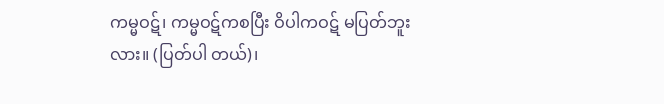ကမ္မဝဋ်၊ ကမ္မဝဋ်ကစပြီး ဝိပါကဝဋ် မပြတ်ဘူးလား။ (ပြတ်ပါ တယ်)၊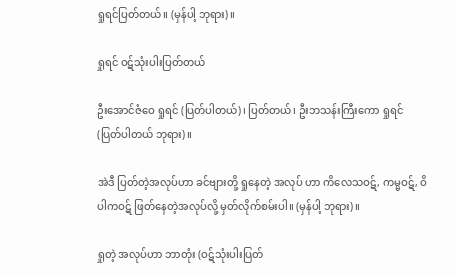ရှုရင်ပြတ်တယ်။ (မှန်ပါ့ ဘုရား)။

ရှုရင် ဝဋ်သုံးပါးပြတ်တယ်

ဦးအောင်ဇံဝေ ရှုရင် (ပြတ်ပါတယ်)၊ ပြတ်တယ်၊ ဦးဘသန်းကြီးကော ရှုရင် (ပြတ်ပါတယ် ဘုရား)။

အဲဒီ ပြတ်တဲ့အလုပ်ဟာ ခင်ဗျားတို့ ရှုနေတဲ့ အလုပ် ဟာ ကိလေသဝဋ်, ကမ္မဝဋ်, ဝိပါကဝဋ် ဖြတ်နေတဲ့အလုပ်လို့ မှတ်လိုက်စမ်းပါ။ (မှန်ပါ့ ဘုရား)။

ရှုတဲ့ အလုပ်ဟာ ဘာတုံး (ဝဋ်သုံးပါးပြတ်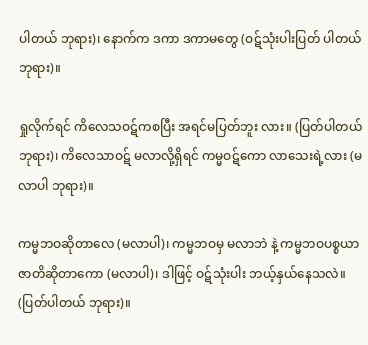ပါတယ် ဘုရား)၊ နောက်က ဒကာ ဒကာမတွေ (ဝဋ်သုံးပါးပြတ် ပါတယ် ဘုရား)။

ရှုလိုက်ရင် ကိလေသဝဋ်ကစပြီး အရင်မပြတ်ဘူး လား။ (ပြတ်ပါတယ် ဘုရား)၊ ကိလေသာဝဋ် မလာလို့ရှိရင် ကမ္မဝဋ်ကော လာသေးရဲ့လား (မလာပါ ဘုရား)။

ကမ္မဘဝဆိုတာလေ (မလာပါ)၊ ကမ္မဘဝမှ မလာဘဲ နဲ့ ကမ္မဘဝပစ္စယာ ဇာတိဆိုတာကော (မလာပါ)၊ ဒါဖြင့် ဝဋ်သုံးပါး ဘယ့်နှယ်နေသလဲ။ (ပြတ်ပါတယ် ဘုရား)။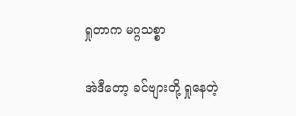ရှုတာက မဂ္ဂသစ္စာ

အဲဒီတော့ ခင်ဗျားတို့ ရှုနေတဲ့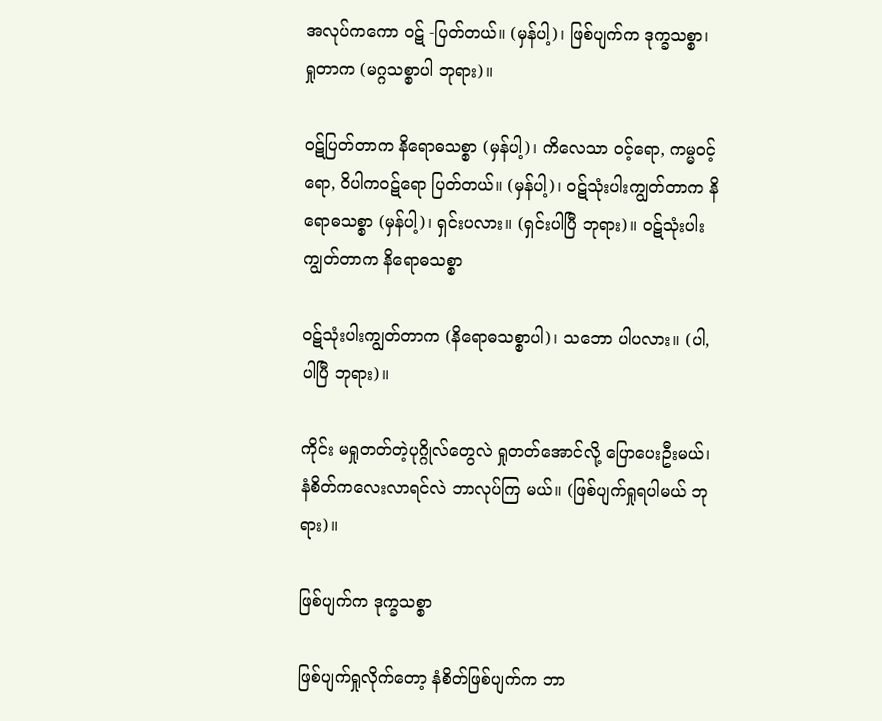အလုပ်ကကော ဝဋ် -ပြတ်တယ်။ (မှန်ပါ့)၊ ဖြစ်ပျက်က ဒုက္ခသစ္စာ၊ ရှုတာက (မဂ္ဂသစ္စာပါ ဘုရား)။

ဝဋ်ပြတ်တာက နိရောဓသစ္စာ (မှန်ပါ့)၊ ကိလေသာ ဝင့်ရော, ကမ္မဝင့်ရော, ဝိပါကဝဋ်ရော ပြတ်တယ်။ (မှန်ပါ့)၊ ဝဋ်သုံးပါးကျွတ်တာက နိရောဓသစ္စာ (မှန်ပါ့)၊ ရှင်းပလား။ (ရှင်းပါပြီ ဘုရား)။ ဝဋ်သုံးပါးကျွတ်တာက နိရောဓသစ္စာ

ဝဋ်သုံးပါးကျွတ်တာက (နိရောဓသစ္စာပါ)၊ သဘော ပါပလား။ (ပါ,ပါပြီ ဘုရား)။

ကိုင်း မရှုတတ်တဲ့ပုဂ္ဂိုလ်တွေလဲ ရှုတတ်အောင်လို့ ပြောပေးဦးမယ်၊ နံစိတ်ကလေးလာရင်လဲ ဘာလုပ်ကြ မယ်။ (ဖြစ်ပျက်ရှုရပါမယ် ဘုရား)။

ဖြစ်ပျက်က ဒုက္ခသစ္စာ

ဖြစ်ပျက်ရှုလိုက်တော့ နံစိတ်ဖြစ်ပျက်က ဘာ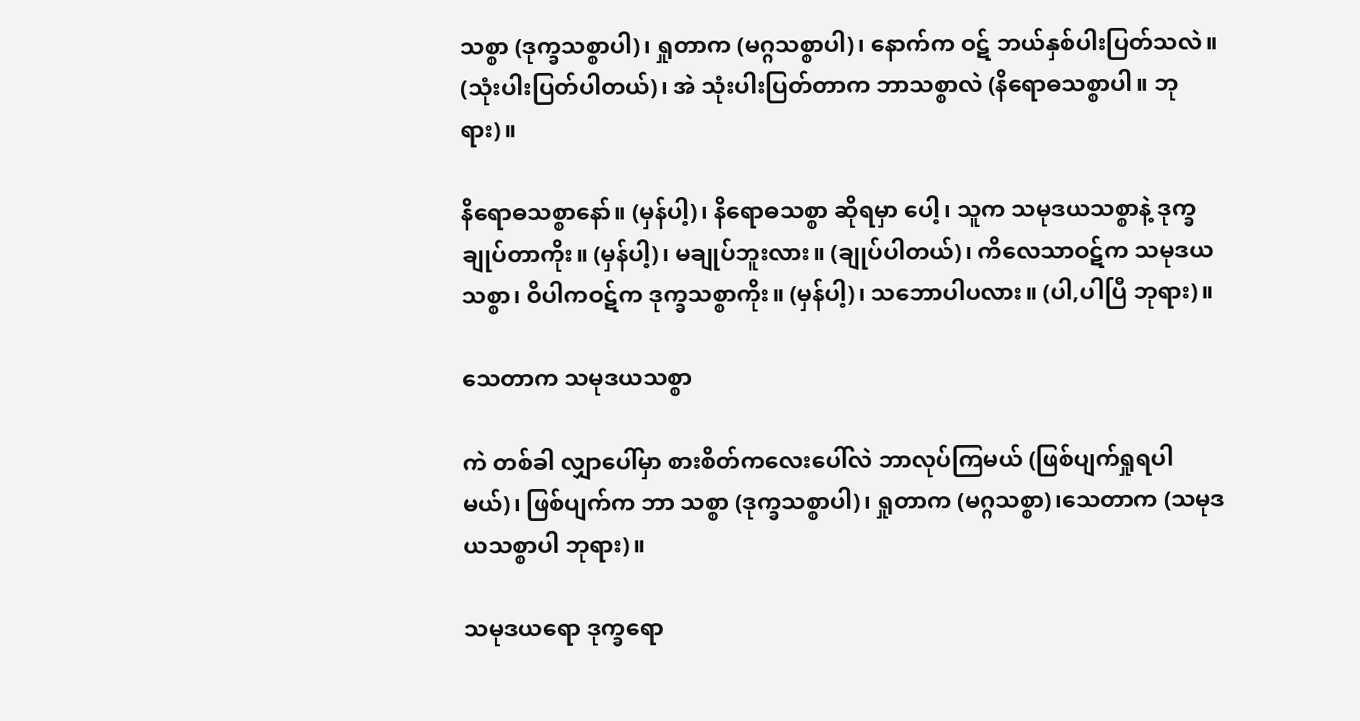သစ္စာ (ဒုက္ခသစ္စာပါ)၊ ရှုတာက (မဂ္ဂသစ္စာပါ)၊ နောက်က ဝဋ် ဘယ်နှစ်ပါးပြတ်သလဲ။ (သုံးပါးပြတ်ပါတယ်)၊ အဲ သုံးပါးပြတ်တာက ဘာသစ္စာလဲ (နိရောဓသစ္စာပါ။ ဘုရား)။

နိရောဓသစ္စာနော်။ (မှန်ပါ့)၊ နိရောဓသစ္စာ ဆိုရမှာ ပေါ့၊ သူက သမုဒယသစ္စာနဲ့ ဒုက္ခ ချုပ်တာကိုး။ (မှန်ပါ့)၊ မချုပ်ဘူးလား။ (ချုပ်ပါတယ်)၊ ကိလေသာဝဋ်က သမုဒယသစ္စာ၊ ဝိပါကဝဋ်က ဒုက္ခသစ္စာကိုး။ (မှန်ပါ့)၊ သဘောပါပလား။ (ပါ,ပါပြီ ဘုရား)။

သေတာက သမုဒယသစ္စာ

ကဲ တစ်ခါ လျှာပေါ်မှာ စားစိတ်ကလေးပေါ်လဲ ဘာလုပ်ကြမယ် (ဖြစ်ပျက်ရှုရပါမယ်)၊ ဖြစ်ပျက်က ဘာ သစ္စာ (ဒုက္ခသစ္စာပါ)၊ ရှုတာက (မဂ္ဂသစ္စာ)၊သေတာက (သမုဒယသစ္စာပါ ဘုရား)။

သမုဒယရော ဒုက္ခရော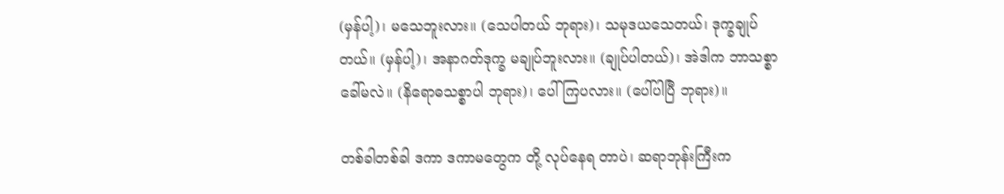(မှန်ပါ့)၊ မသေဘူးလား။ (သေပါတယ် ဘုရား)၊ သမုဒယသေတယ်၊ ဒုက္ခချုပ်တယ်။ (မှန်ပါ့)၊ အနာဂတ်ဒုက္ခ မချုပ်ဘူးလား။ (ချုပ်ပါတယ်)၊ အဲဒါက ဘာသစ္စာခေါ်မလဲ။ (နိရောဓသစ္စာပါ ဘုရား)၊ ပေါ်ကြပလား။ (ပေါ်ပါပြီ ဘုရား)။

တစ်ခါတစ်ခါ ဒကာ ဒကာမတွေက တို့ လုပ်နေရ တာပဲ၊ ဆရာဘုန်းကြီးက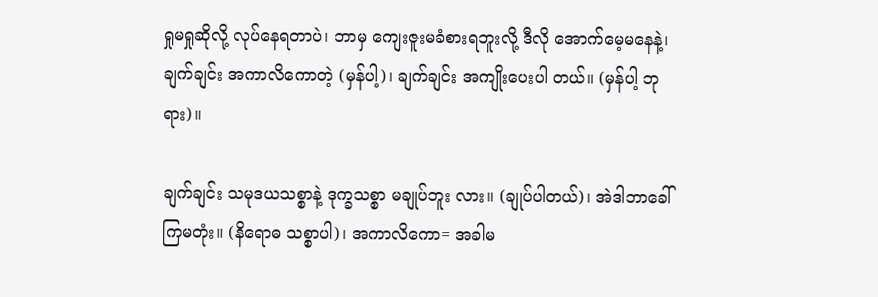ရှုမရှုဆိုလို့ လုပ်နေရတာပဲ၊ ဘာမှ ကျေးဇူးမခံစားရဘူးလို့ ဒီလို အောက်မေ့မနေနဲ့၊ ချက်ချင်း အကာလိကောတဲ့ (မှန်ပါ့)၊ ချက်ချင်း အကျိုးပေးပါ တယ်။ (မှန်ပါ့ ဘုရား)။

ချက်ချင်း သမုဒယသစ္စာနဲ့ ဒုက္ခသစ္စာ မချုပ်ဘူး လား။ (ချုပ်ပါတယ်)၊ အဲဒါဘာခေါ်ကြမတုံး။ (နိရောဓ သစ္စာပါ)၊ အကာလိကော= အခါမ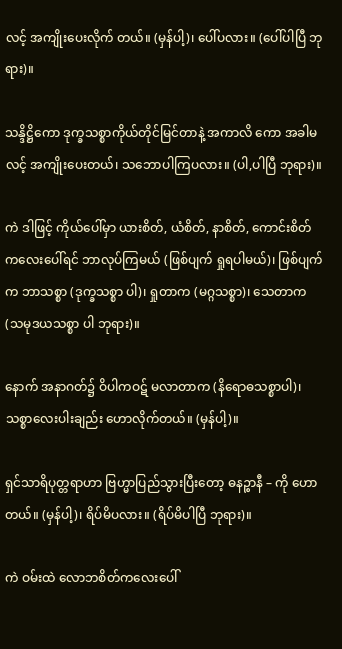လင့် အကျိုးပေးလိုက် တယ်။ (မှန်ပါ့)၊ ပေါ်ပလား။ (ပေါ်ပါပြီ ဘုရား)။

သန္ဒိဋ္ဌိကော ဒုက္ခသစ္စာကိုယ်တိုင်မြင်တာနဲ့ အကာလိ ကော အခါမလင့် အကျိုးပေးတယ်၊ သဘောပါကြပလား။ (ပါ,ပါပြီ ဘုရား)။

ကဲ ဒါဖြင့် ကိုယ်ပေါ်မှာ ယားစိတ်, ယံစိတ်, နာစိတ်, ကောင်းစိတ်ကလေးပေါ်ရင် ဘာလုပ်ကြမယ် (ဖြစ်ပျက် ရှုရပါမယ်)၊ ဖြစ်ပျက်က ဘာသစ္စာ (ဒုက္ခသစ္စာ ပါ)၊ ရှုတာက (မဂ္ဂသစ္စာ)၊ သေတာက (သမုဒယသစ္စာ ပါ ဘုရား)။

နောက် အနာဂတ်၌ ဝိပါကဝဋ် မလာတာက (နိရောဓသစ္စာပါ)၊ သစ္စာလေးပါးချည်း ဟောလိုက်တယ်။ (မှန်ပါ့)။

ရှင်သာရိပုတ္တရာဟာ ဗြဟ္မာပြည်သွားပြီးတော့ ဓနဉ္စာနီ – ကို ဟောတယ်။ (မှန်ပါ့)၊ ရိပ်မိပလား။ (ရိပ်မိပါပြီ ဘုရား)။

ကဲ ဝမ်းထဲ လောဘစိတ်ကလေးပေါ်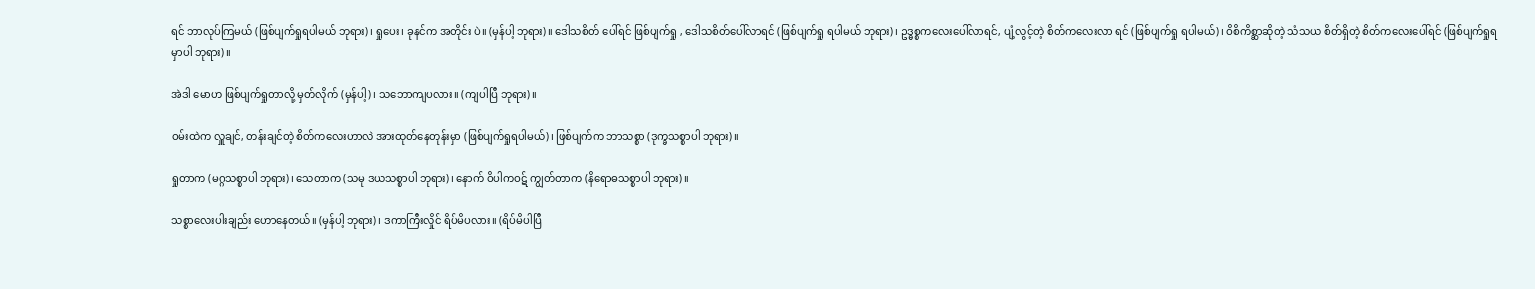ရင် ဘာလုပ်ကြမယ် (ဖြစ်ပျက်ရှုရပါမယ် ဘုရား)၊ ရှုပေး၊ ခုနင်က အတိုင်း ပဲ။ (မှန်ပါ့ ဘုရား)။ ဒေါသစိတ် ပေါ်ရင် ဖြစ်ပျက်ရှု , ဒေါသစိတ်ပေါ်လာရင် (ဖြစ်ပျက်ရှု ရပါမယ် ဘုရား)၊ ဥဒ္ဓစ္စကလေးပေါ်လာရင်, ပျံ့လွင့်တဲ့ စိတ်ကလေးလာ ရင် (ဖြစ်ပျက်ရှု ရပါမယ်)၊ ဝိစိကိစ္ဆာဆိုတဲ့ သံသယ စိတ်ရှိတဲ့ စိတ်ကလေးပေါ်ရင် (ဖြစ်ပျက်ရှုရမှာပါ ဘုရား)။

အဲဒါ မောဟ ဖြစ်ပျက်ရှုတာလို့ မှတ်လိုက် (မှန်ပါ့)၊ သဘောကျပလား။ (ကျပါပြီ ဘုရား)။

ဝမ်းထဲက လှူချင်, တန်းချင်တဲ့ စိတ်ကလေးဟာလဲ အားထုတ်နေတုန်းမှာ (ဖြစ်ပျက်ရှုရပါမယ်)၊ ဖြစ်ပျက်က ဘာသစ္စာ (ဒုက္ခသစ္စာပါ ဘုရား)။

ရှုတာက (မဂ္ဂသစ္စာပါ ဘုရား)၊ သေတာက (သမု ဒယသစ္စာပါ ဘုရား)၊ နောက် ဝိပါကဝဋ် ကျွတ်တာက (နိရောဓသစ္စာပါ ဘုရား)။

သစ္စာလေးပါးချည်း ဟောနေတယ်။ (မှန်ပါ့ ဘုရား)၊ ဒကာကြီးလှိုင် ရိပ်မိပလား။ (ရိပ်မိပါပြီ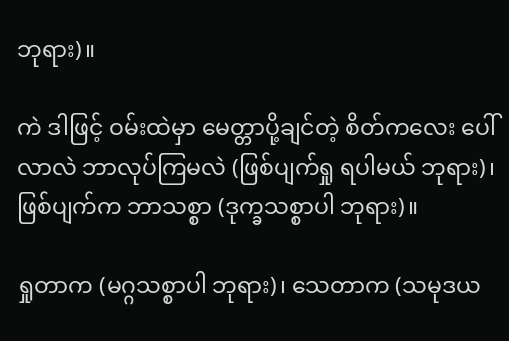ဘုရား)။

ကဲ ဒါဖြင့် ဝမ်းထဲမှာ မေတ္တာပို့ချင်တဲ့ စိတ်ကလေး ပေါ်လာလဲ ဘာလုပ်ကြမလဲ (ဖြစ်ပျက်ရှု ရပါမယ် ဘုရား)၊ ဖြစ်ပျက်က ဘာသစ္စာ (ဒုက္ခသစ္စာပါ ဘုရား)။

ရှုတာက (မဂ္ဂသစ္စာပါ ဘုရား)၊ သေတာက (သမုဒယ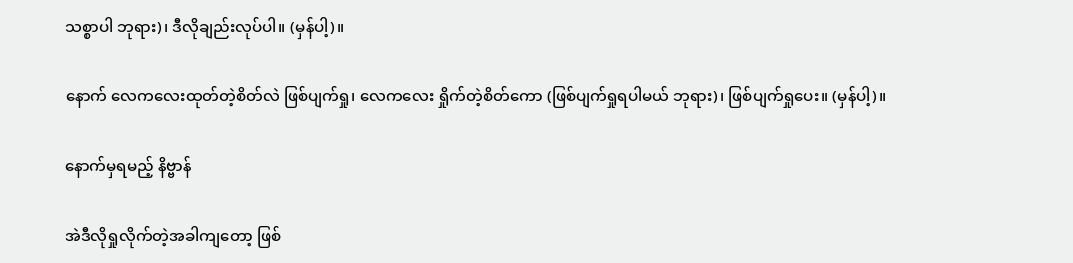သစ္စာပါ ဘုရား)၊ ဒီလိုချည်းလုပ်ပါ။ (မှန်ပါ့)။

နောက် လေကလေးထုတ်တဲ့စိတ်လဲ ဖြစ်ပျက်ရှု၊ လေကလေး ရှိုက်တဲ့စိတ်ကော (ဖြစ်ပျက်ရှုရပါမယ် ဘုရား)၊ ဖြစ်ပျက်ရှုပေး။ (မှန်ပါ့)။

နောက်မှရမည့် နိဗ္ဗာန်

အဲဒီလိုရှုလိုက်တဲ့အခါကျတော့ ဖြစ်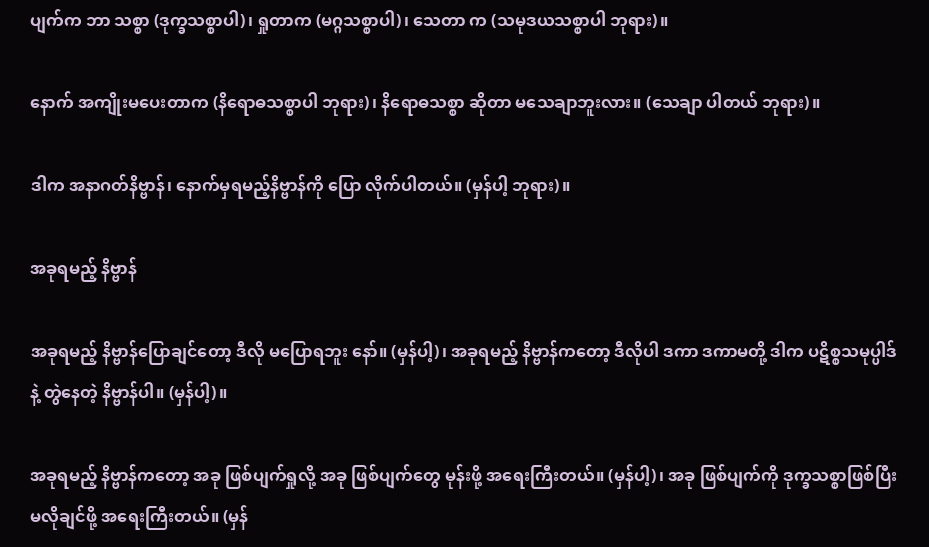ပျက်က ဘာ သစ္စာ (ဒုက္ခသစ္စာပါ)၊ ရှုတာက (မဂ္ဂသစ္စာပါ)၊ သေတာ က (သမုဒယသစ္စာပါ ဘုရား)။

နောက် အကျိုးမပေးတာက (နိရောဓသစ္စာပါ ဘုရား)၊ နိရောဓသစ္စာ ဆိုတာ မသေချာဘူးလား။ (သေချာ ပါတယ် ဘုရား)။

ဒါက အနာဂတ်နိဗ္ဗာန်၊ နောက်မှရမည့်နိဗ္ဗာန်ကို ပြော လိုက်ပါတယ်။ (မှန်ပါ့ ဘုရား)။

အခုရမည့် နိဗ္ဗာန်

အခုရမည့် နိဗ္ဗာန်ပြောချင်တော့ ဒီလို မပြောရဘူး နော်။ (မှန်ပါ့)၊ အခုရမည့် နိဗ္ဗာန်ကတော့ ဒီလိုပါ ဒကာ ဒကာမတို့ ဒါက ပဋိစ္စသမုပ္ပါဒ်နဲ့ တွဲနေတဲ့ နိဗ္ဗာန်ပါ။ (မှန်ပါ့)။

အခုရမည့် နိဗ္ဗာန်ကတော့ အခု ဖြစ်ပျက်ရှုလို့ အခု ဖြစ်ပျက်တွေ မုန်းဖို့ အရေးကြီးတယ်။ (မှန်ပါ့)၊ အခု ဖြစ်ပျက်ကို ဒုက္ခသစ္စာဖြစ်ပြီး မလိုချင်ဖို့ အရေးကြီးတယ်။ (မှန်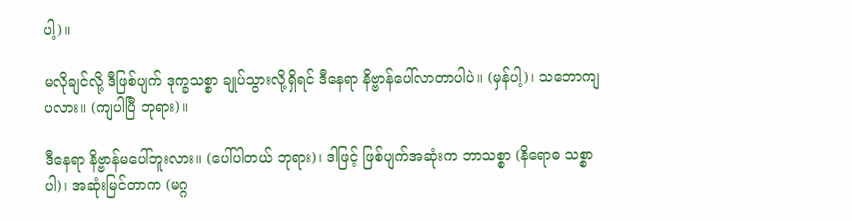ပါ့)။

မလိုချင်လို့ ဒီဖြစ်ပျက် ဒုက္ခသစ္စာ ချုပ်သွားလို့ရှိရင် ဒီနေရာ နိဗ္ဗာန်ပေါ်လာတာပါပဲ။ (မှန်ပါ့)၊ သဘောကျ ပလား။ (ကျပါပြီ ဘုရား)။

ဒီနေရာ နိဗ္ဗာန်မပေါ်ဘူးလား။ (ပေါ်ပါတယ် ဘုရား)၊ ဒါဖြင့် ဖြစ်ပျက်အဆုံးက ဘာသစ္စာ (နိရောဓ သစ္စာပါ)၊ အဆုံးမြင်တာက (မဂ္ဂ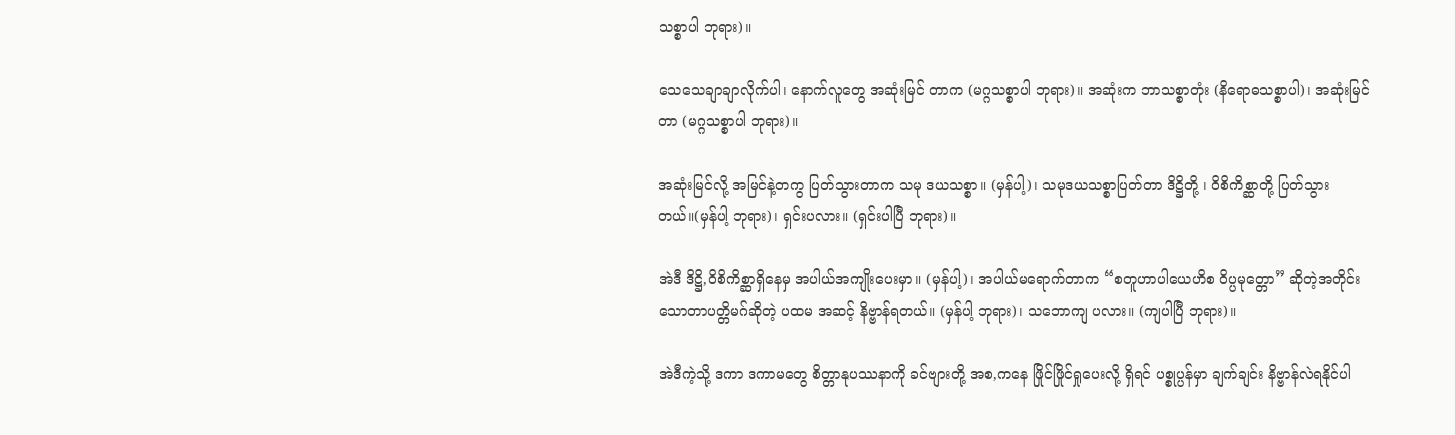သစ္စာပါ ဘုရား)။

သေသေချာချာလိုက်ပါ၊ နောက်လူတွေ အဆုံးမြင် တာက (မဂ္ဂသစ္စာပါ ဘုရား)။ အဆုံးက ဘာသစ္စာတုံး (နိရောဓသစ္စာပါ)၊ အဆုံးမြင်တာ (မဂ္ဂသစ္စာပါ ဘုရား)။

အဆုံးမြင်လို့ အမြင်နဲ့တကွ ပြတ်သွားတာက သမု ဒယသစ္စာ။ (မှန်ပါ့)၊ သမုဒယသစ္စာပြတ်တာ ဒိဋ္ဌိတို့ ၊ ဝိစိကိစ္ဆာတို့ ပြတ်သွားတယ်။(မှန်ပါ့ ဘုရား)၊ ရှင်းပလား။ (ရှင်းပါပြီ ဘုရား)။

အဲဒီ ဒိဋ္ဌိ,ဝိစိကိစ္ဆာရှိနေမှ အပါယ်အကျိုးပေးမှာ။ (မှန်ပါ့)၊ အပါယ်မရောက်တာက “စတူဟာပါယေဟိစ ဝိပ္ပမုတ္တော” ဆိုတဲ့အတိုင်း သောတာပတ္တိမဂ်ဆိုတဲ့ ပထမ အဆင့် နိဗ္ဗာန်ရတယ်။ (မှန်ပါ့ ဘုရား)၊ သဘောကျ ပလား။ (ကျပါပြီ ဘုရား)။

အဲဒီကဲ့သို့ ဒကာ ဒကာမတွေ စိတ္တာနုပဿနာကို ခင်ဗျားတို့ အစ,ကနေ ဖြိုင်ဖြိုင်ရှုပေးလို့ ရှိရင် ပစ္စုပ္ပန်မှာ ချက်ချင်း နိဗ္ဗာန်လဲရနိုင်ပါ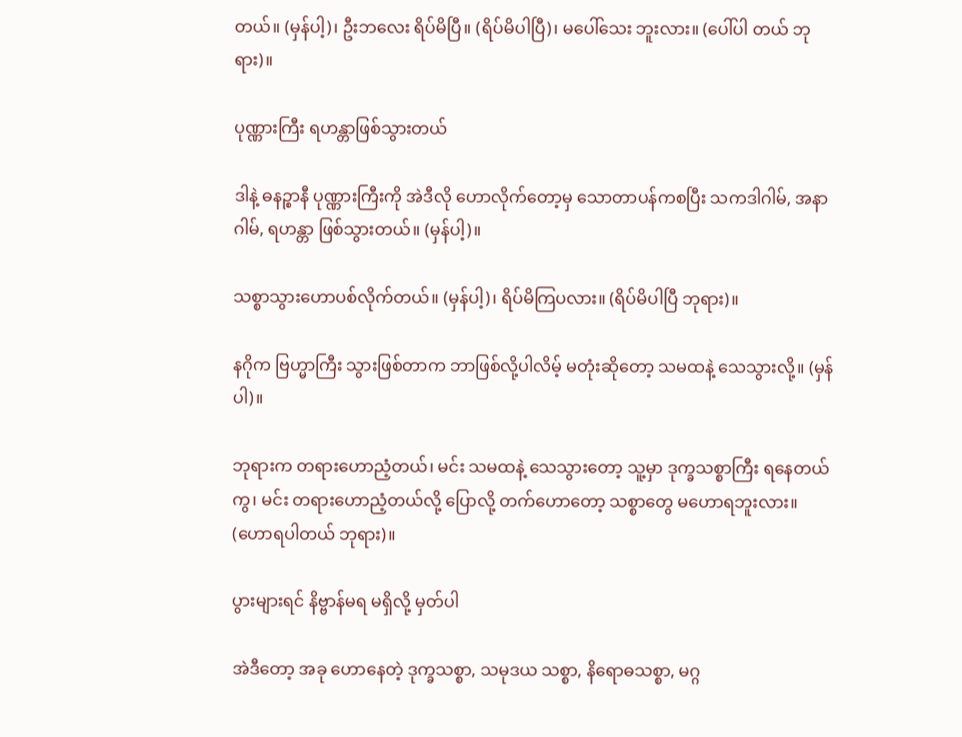တယ်။ (မှန်ပါ့)၊ ဦးဘလေး ရိပ်မိပြီ။ (ရိပ်မိပါပြီ)၊ မပေါ်သေး ဘူးလား။ (ပေါ်ပါ တယ် ဘုရား)။

ပုဏ္ဏားကြီး ရဟန္တာဖြစ်သွားတယ်

ဒါနဲ့ ဓနဉ္စာနီ ပုဏ္ဏားကြီးကို အဲဒီလို ဟောလိုက်တော့မှ သောတာပန်ကစပြီး သကဒါဂါမ်, အနာဂါမ်, ရဟန္တာ ဖြစ်သွားတယ်။ (မှန်ပါ့)။

သစ္စာသွားဟောပစ်လိုက်တယ်။ (မှန်ပါ့)၊ ရိပ်မိကြပလား။ (ရိပ်မိပါပြီ ဘုရား)။

နဂိုက ဗြဟ္မာကြီး သွားဖြစ်တာက ဘာဖြစ်လို့ပါလိမ့် မတုံးဆိုတော့ သမထနဲ့ သေသွားလို့။ (မှန်ပါ)။

ဘုရားက တရားဟောညံ့တယ်၊ မင်း သမထနဲ့ သေသွားတော့ သူ့မှာ ဒုက္ခသစ္စာကြီး ရနေတယ်ကွ၊ မင်း တရားဟောညံ့တယ်လို့ ပြောလို့ တက်ဟောတော့ သစ္စာတွေ မဟောရဘူးလား။ (ဟောရပါတယ် ဘုရား)။

ပွားများရင် နိဗ္ဗာန်မရ မရှိလို့ မှတ်ပါ

အဲဒီတော့ အခု ဟောနေတဲ့ ဒုက္ခသစ္စာ, သမုဒယ သစ္စာ, နိရောဓသစ္စာ, မဂ္ဂ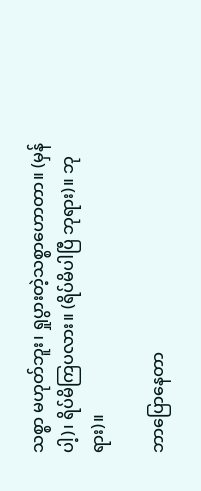သစ္စာ မဟုတ်ဘူး၊ ရှုပွားတဲ့သစ္စာဟောတာ။ (မှန်ပါ့)၊ ရိပ်မိကြပလား။ (ရိပ်မိပါပြီ ဘုရား)။ ဘုရား)။

ဘာပြောနေတာ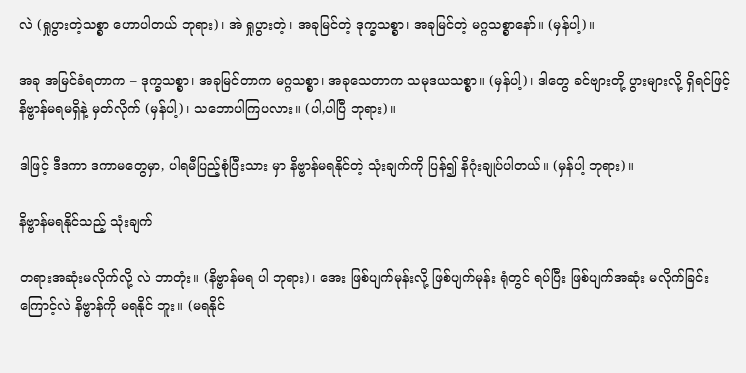လဲ (ရှုပွားတဲ့သစ္စာ ဟောပါတယ် ဘုရား)၊ အဲ ရှုပွားတဲ့၊ အခုမြင်တဲ့ ဒုက္ခသစ္စာ၊ အခုမြင်တဲ့ မဂ္ဂသစ္စာနော်။ (မှန်ပါ့)။

အခု အမြင်ခံရတာက – ဒုက္ခသစ္စာ၊ အခုမြင်တာက မဂ္ဂသစ္စာ၊ အခုသေတာက သမုဒယသစ္စာ။ (မှန်ပါ့)၊ ဒါတွေ ခင်ဗျားတို့ ပွားများလို့ ရှိရင်ဖြင့် နိဗ္ဗာန်မရမရှိနဲ့ မှတ်လိုက် (မှန်ပါ့)၊ သဘောပါကြပလား။ (ပါ,ပါပြီ ဘုရား)။

ဒါဖြင့် ဒီဒကာ ဒကာမတွေမှာ, ပါရမီပြည့်စုံပြီးသား မှာ နိဗ္ဗာန်မရနိုင်တဲ့ သုံးချက်ကို ပြန်၍ နိဂုံးချုပ်ပါတယ်။ (မှန်ပါ့ ဘုရား)။

နိဗ္ဗာန်မရနိုင်သည့် သုံးချက်

တရားအဆုံးမလိုက်လို့ လဲ ဘာတုံး။ (နိဗ္ဗာန်မရ ပါ ဘုရား)၊ အေး ဖြစ်ပျက်မုန်းလို့ ဖြစ်ပျက်မုန်း ရုံတွင် ရပ်ပြီး ဖြစ်ပျက်အဆုံး မလိုက်ခြင်းကြောင့်လဲ နိဗ္ဗာန်ကို မရနိုင် ဘူး။ (မရနိုင်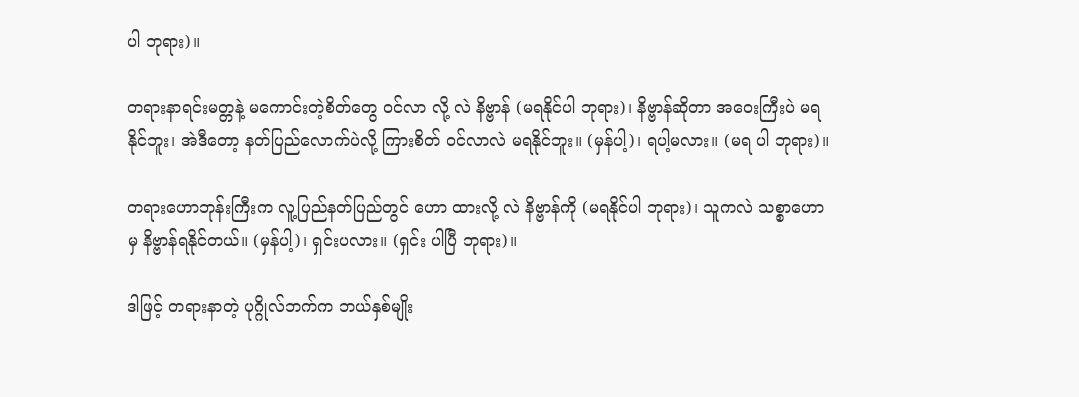ပါ ဘုရား)။

တရားနာရင်းမတ္တနဲ့ မကောင်းတဲ့စိတ်တွေ ဝင်လာ လို့ လဲ နိဗ္ဗာန် (မရနိုင်ပါ ဘုရား)၊ နိဗ္ဗာန်ဆိုတာ အဝေးကြီးပဲ မရနိုင်ဘူး၊ အဲဒီတော့ နတ်ပြည်လောက်ပဲလို့ ကြားစိတ် ဝင်လာလဲ မရနိုင်ဘူး။ (မှန်ပါ့)၊ ရပါ့မလား။ (မရ ပါ ဘုရား)။

တရားဟောဘုန်းကြီးက လူ့ပြည်နတ်ပြည်တွင် ဟော ထားလို့ လဲ နိဗ္ဗာန်ကို (မရနိုင်ပါ ဘုရား)၊ သူကလဲ သစ္စာဟောမှ နိဗ္ဗာန်ရနိုင်တယ်။ (မှန်ပါ့)၊ ရှင်းပလား။ (ရှင်း ပါပြီ ဘုရား)။

ဒါဖြင့် တရားနာတဲ့ ပုဂ္ဂိုလ်ဘက်က ဘယ်နှစ်မျိုး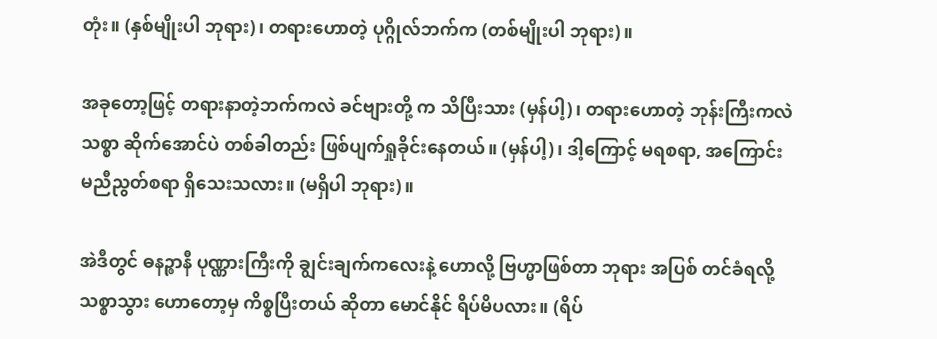တုံး။ (နှစ်မျိုးပါ ဘုရား)၊ တရားဟောတဲ့ ပုဂ္ဂိုလ်ဘက်က (တစ်မျိုးပါ ဘုရား)။

အခုတော့ဖြင့် တရားနာတဲ့ဘက်ကလဲ ခင်ဗျားတို့ က သိပြီးသား (မှန်ပါ့)၊ တရားဟောတဲ့ ဘုန်းကြီးကလဲ သစ္စာ ဆိုက်အောင်ပဲ တစ်ခါတည်း ဖြစ်ပျက်ရှုခိုင်းနေတယ်။ (မှန်ပါ့)၊ ဒါ့ကြောင့် မရစရာ, အကြောင်းမညီညွတ်စရာ ရှိသေးသလား။ (မရှိပါ ဘုရား)။

အဲဒီတွင် ဓနဉ္စာနီ ပုဏ္ဏားကြီးကို ချွင်းချက်ကလေးနဲ့ ဟောလို့ ဗြဟ္မာဖြစ်တာ ဘုရား အပြစ် တင်ခံရလို့ သစ္စာသွား ဟောတော့မှ ကိစ္စပြီးတယ် ဆိုတာ မောင်နိုင် ရိပ်မိပလား။ (ရိပ်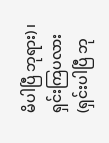မိပါပြီ ဘုရား)၊ ရှင်းကြပလား (ရှင်းပါပြီ ဘု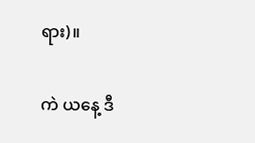ရား)။

ကဲ ယနေ့ ဒီ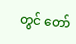တွင် တော်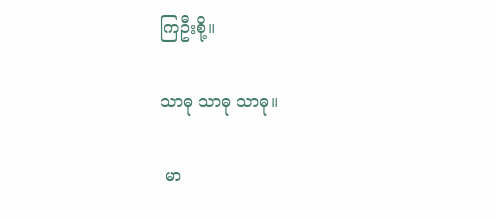ကြဦးစို့။

သာဓု သာဓု သာဓု။

 မာ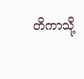တိကာသို့